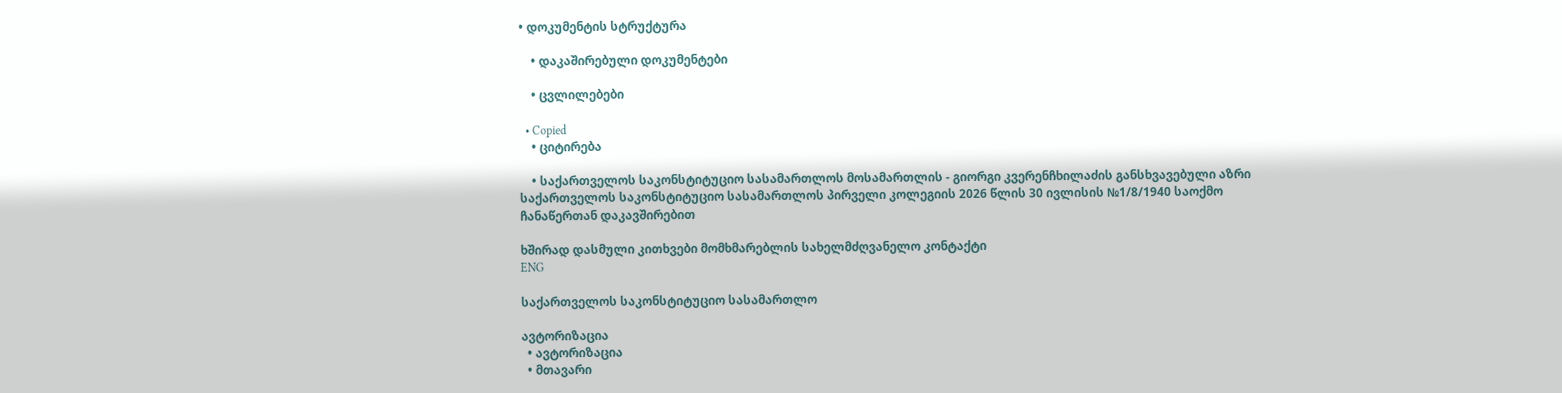• დოკუმენტის სტრუქტურა

    • დაკაშირებული დოკუმენტები

    • ცვლილებები

  • Copied
    • ციტირება

    • საქართველოს საკონსტიტუციო სასამართლოს მოსამართლის - გიორგი კვერენჩხილაძის განსხვავებული აზრი საქართველოს საკონსტიტუციო სასამართლოს პირველი კოლეგიის 2026 წლის 30 ივლისის №1/8/1940 საოქმო ჩანაწერთან დაკავშირებით

ხშირად დასმული კითხვები მომხმარებლის სახელმძღვანელო კონტაქტი
ENG

საქართველოს საკონსტიტუციო სასამართლო

ავტორიზაცია
  • ავტორიზაცია
  • მთავარი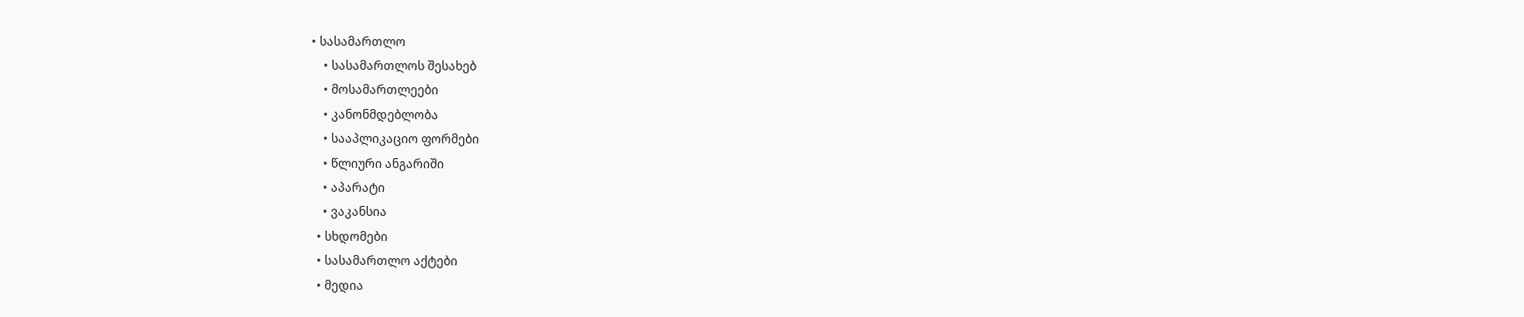• სასამართლო
    • სასამართლოს შესახებ
    • მოსამართლეები
    • კანონმდებლობა
    • სააპლიკაციო ფორმები
    • წლიური ანგარიში
    • აპარატი
    • ვაკანსია
  • სხდომები
  • სასამართლო აქტები
  • მედია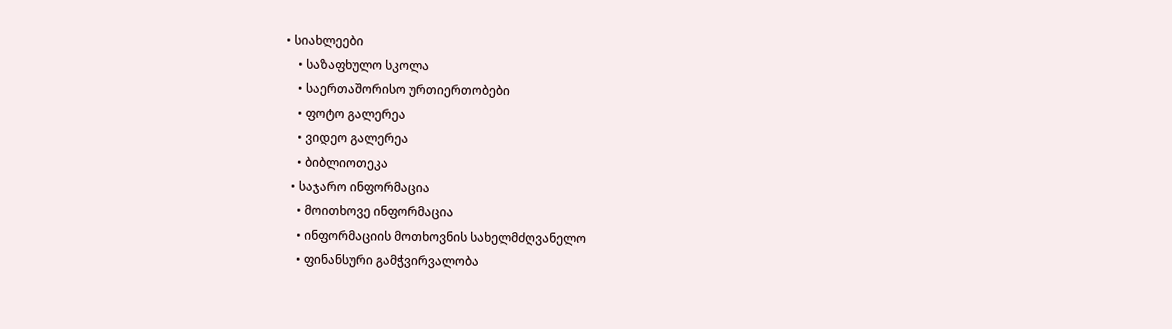• სიახლეები
    • საზაფხულო სკოლა
    • საერთაშორისო ურთიერთობები
    • ფოტო გალერეა
    • ვიდეო გალერეა
    • ბიბლიოთეკა
  • საჯარო ინფორმაცია
    • მოითხოვე ინფორმაცია
    • ინფორმაციის მოთხოვნის სახელმძღვანელო
    • ფინანსური გამჭვირვალობა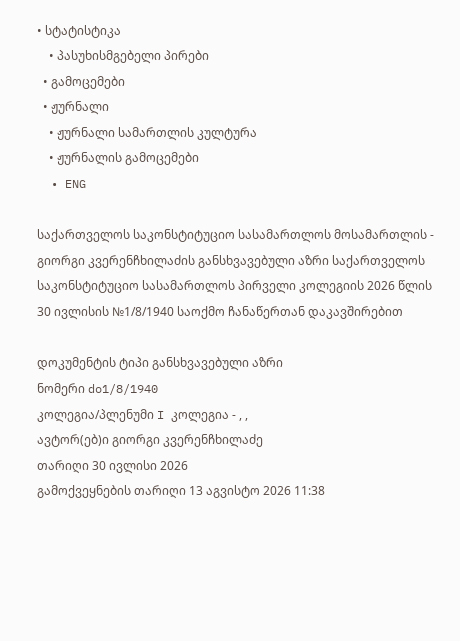• სტატისტიკა
    • პასუხისმგებელი პირები
  • გამოცემები
  • ჟურნალი
    • ჟურნალი სამართლის კულტურა
    • ჟურნალის გამოცემები
  • ENG

საქართველოს საკონსტიტუციო სასამართლოს მოსამართლის - გიორგი კვერენჩხილაძის განსხვავებული აზრი საქართველოს საკონსტიტუციო სასამართლოს პირველი კოლეგიის 2026 წლის 30 ივლისის №1/8/1940 საოქმო ჩანაწერთან დაკავშირებით

დოკუმენტის ტიპი განსხვავებული აზრი
ნომერი do1/8/1940
კოლეგია/პლენუმი I კოლეგია - , ,
ავტორ(ებ)ი გიორგი კვერენჩხილაძე
თარიღი 30 ივლისი 2026
გამოქვეყნების თარიღი 13 აგვისტო 2026 11:38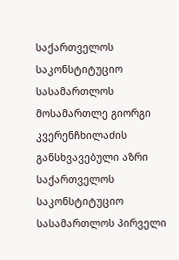საქართველოს საკონსტიტუციო სასამართლოს მოსამართლე გიორგი კვერენჩხილაძის განსხვავებული აზრი საქართველოს საკონსტიტუციო სასამართლოს პირველი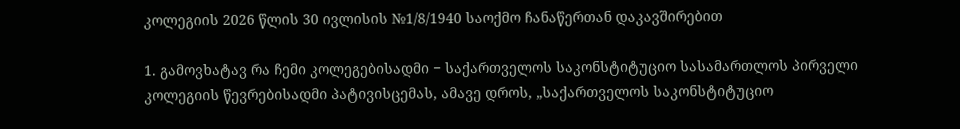კოლეგიის 2026 წლის 30 ივლისის №1/8/1940 საოქმო ჩანაწერთან დაკავშირებით

1. გამოვხატავ რა ჩემი კოლეგებისადმი − საქართველოს საკონსტიტუციო სასამართლოს პირველი კოლეგიის წევრებისადმი პატივისცემას, ამავე დროს, „საქართველოს საკონსტიტუციო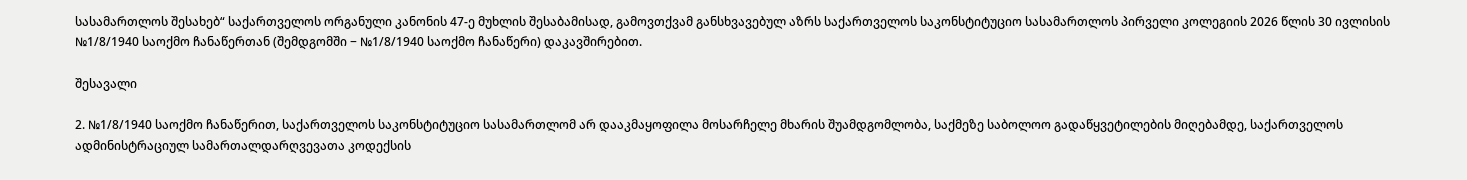სასამართლოს შესახებ“ საქართველოს ორგანული კანონის 47-ე მუხლის შესაბამისად, გამოვთქვამ განსხვავებულ აზრს საქართველოს საკონსტიტუციო სასამართლოს პირველი კოლეგიის 2026 წლის 30 ივლისის №1/8/1940 საოქმო ჩანაწერთან (შემდგომში − №1/8/1940 საოქმო ჩანაწერი) დაკავშირებით.

შესავალი

2. №1/8/1940 საოქმო ჩანაწერით, საქართველოს საკონსტიტუციო სასამართლომ არ დააკმაყოფილა მოსარჩელე მხარის შუამდგომლობა, საქმეზე საბოლოო გადაწყვეტილების მიღებამდე, საქართველოს ადმინისტრაციულ სამართალდარღვევათა კოდექსის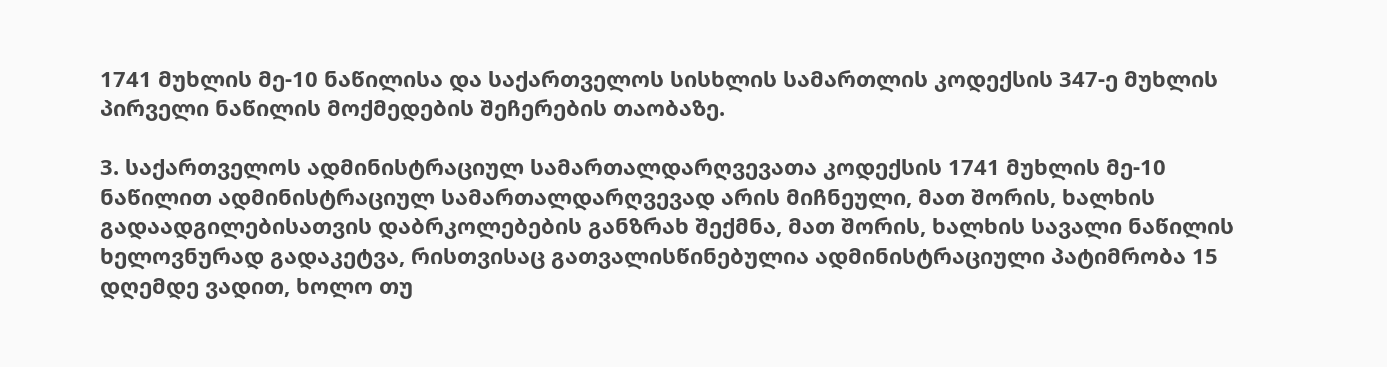1741 მუხლის მე-10 ნაწილისა და საქართველოს სისხლის სამართლის კოდექსის 347-ე მუხლის პირველი ნაწილის მოქმედების შეჩერების თაობაზე.

3. საქართველოს ადმინისტრაციულ სამართალდარღვევათა კოდექსის 1741 მუხლის მე-10 ნაწილით ადმინისტრაციულ სამართალდარღვევად არის მიჩნეული, მათ შორის, ხალხის გადაადგილებისათვის დაბრკოლებების განზრახ შექმნა, მათ შორის, ხალხის სავალი ნაწილის ხელოვნურად გადაკეტვა, რისთვისაც გათვალისწინებულია ადმინისტრაციული პატიმრობა 15 დღემდე ვადით, ხოლო თუ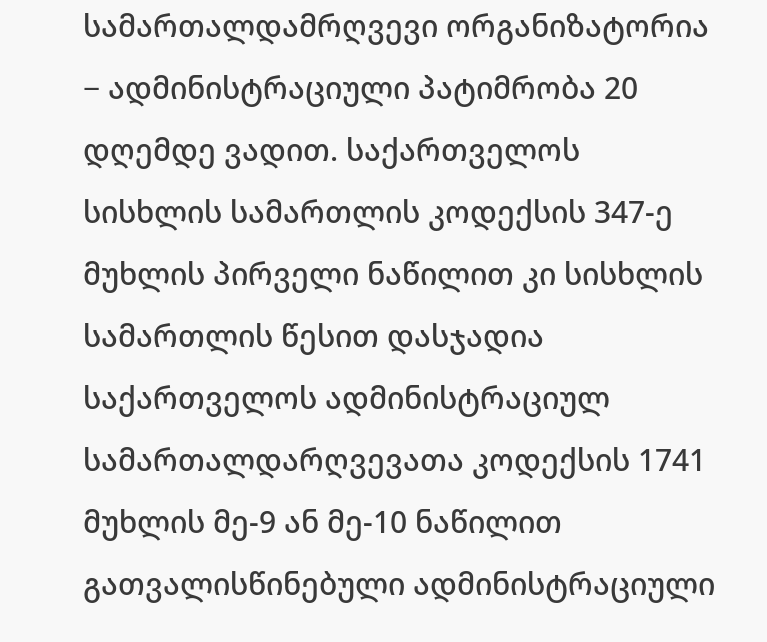სამართალდამრღვევი ორგანიზატორია − ადმინისტრაციული პატიმრობა 20 დღემდე ვადით. საქართველოს სისხლის სამართლის კოდექსის 347-ე მუხლის პირველი ნაწილით კი სისხლის სამართლის წესით დასჯადია საქართველოს ადმინისტრაციულ სამართალდარღვევათა კოდექსის 1741 მუხლის მე-9 ან მე-10 ნაწილით გათვალისწინებული ადმინისტრაციული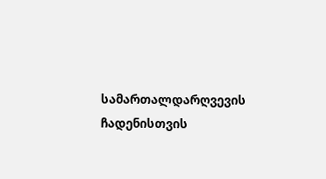სამართალდარღვევის ჩადენისთვის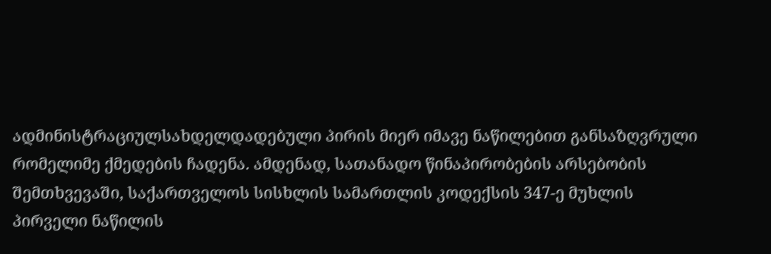ადმინისტრაციულსახდელდადებული პირის მიერ იმავე ნაწილებით განსაზღვრული რომელიმე ქმედების ჩადენა. ამდენად, სათანადო წინაპირობების არსებობის შემთხვევაში, საქართველოს სისხლის სამართლის კოდექსის 347-ე მუხლის პირველი ნაწილის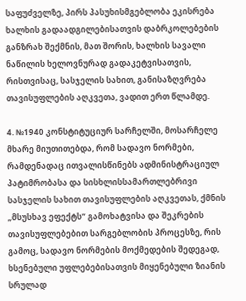საფუძველზე, პირს პასუხისმგებლობა ეკისრება ხალხის გადაადგილებისათვის დაბრკოლებების განზრახ შექმნის, მათ შორის, ხალხის სავალი ნაწილის ხელოვნურად გადაკეტვისათვის, რისთვისაც, სასჯელის სახით, განისაზღვრება თავისუფლების აღკვეთა, ვადით ერთ წლამდე.

4. №1940 კონსტიტუციურ სარჩელში, მოსარჩელე მხარე მიუთითებდა, რომ სადავო ნორმები, რამდენადაც ითვალისწინებს ადმინისტრაციულ პატიმრობასა და სისხლისსამართლებრივი სასჯელის სახით თავისუფლების აღკვეთას, ქმნის „მსუსხავ ეფექტს“ გამოხატვისა და შეკრების თავისუფლებებით სარგებლობის პროცესზე, რის გამოც, სადავო ნორმების მოქმედების შედეგად, ხსენებული უფლებებისათვის მიყენებული ზიანის სრულად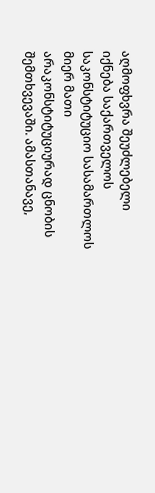აღმოფხვრა შეუძლებელი იქნება საქართველოს საკონსტიტუციო სასამართლოს მიერ მათი არაკონსტიტუციურად ცნობის შემთხვევაში. ამასთანავე,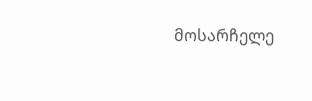მოსარჩელე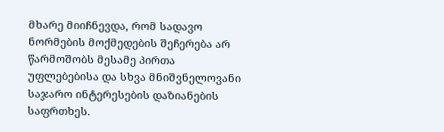მხარე მიიჩნევდა, რომ სადავო ნორმების მოქმედების შეჩერება არ წარმოშობს მესამე პირთა უფლებებისა და სხვა მნიშვნელოვანი საჯარო ინტერესების დაზიანების საფრთხეს.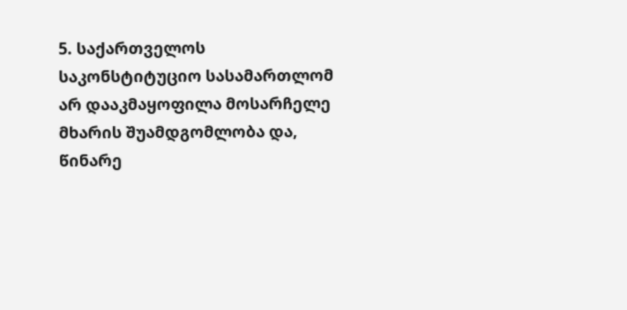5. საქართველოს საკონსტიტუციო სასამართლომ არ დააკმაყოფილა მოსარჩელე მხარის შუამდგომლობა და, წინარე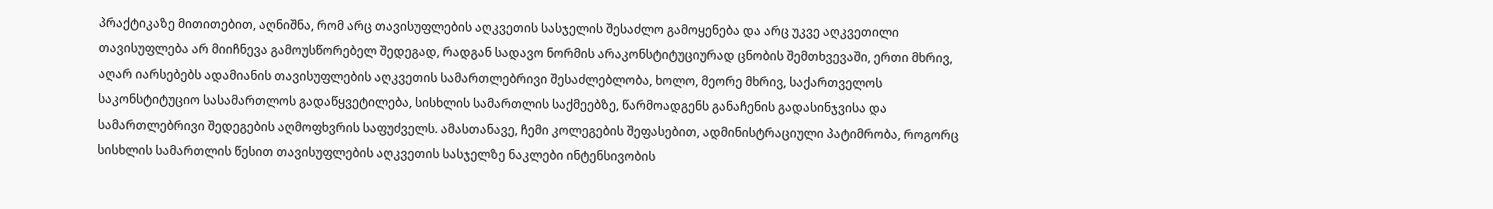პრაქტიკაზე მითითებით, აღნიშნა, რომ არც თავისუფლების აღკვეთის სასჯელის შესაძლო გამოყენება და არც უკვე აღკვეთილი თავისუფლება არ მიიჩნევა გამოუსწორებელ შედეგად, რადგან სადავო ნორმის არაკონსტიტუციურად ცნობის შემთხვევაში, ერთი მხრივ, აღარ იარსებებს ადამიანის თავისუფლების აღკვეთის სამართლებრივი შესაძლებლობა, ხოლო, მეორე მხრივ, საქართველოს საკონსტიტუციო სასამართლოს გადაწყვეტილება, სისხლის სამართლის საქმეებზე, წარმოადგენს განაჩენის გადასინჯვისა და სამართლებრივი შედეგების აღმოფხვრის საფუძველს. ამასთანავე, ჩემი კოლეგების შეფასებით, ადმინისტრაციული პატიმრობა, როგორც სისხლის სამართლის წესით თავისუფლების აღკვეთის სასჯელზე ნაკლები ინტენსივობის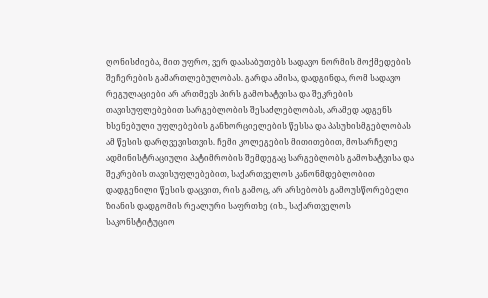ღონისძიება, მით უფრო, ვერ დაასაბუთებს სადავო ნორმის მოქმედების შეჩერების გამართლებულობას. გარდა ამისა, დადგინდა, რომ სადავო რეგულაციები არ ართმევს პირს გამოხატვისა და შეკრების თავისუფლებებით სარგებლობის შესაძლებლობას, არამედ ადგენს ხსენებული უფლებების განხორციელების წესსა და პასუხისმგებლობას ამ წესის დარღვევისთვის. ჩემი კოლეგების მითითებით, მოსარჩელე ადმინისტრაციული პატიმრობის შემდეგაც სარგებლობს გამოხატვისა და შეკრების თავისუფლებებით, საქართველოს კანონმდებლობით დადგენილი წესის დაცვით, რის გამოც, არ არსებობს გამოუსწორებელი ზიანის დადგომის რეალური საფრთხე (იხ., საქართველოს საკონსტიტუციო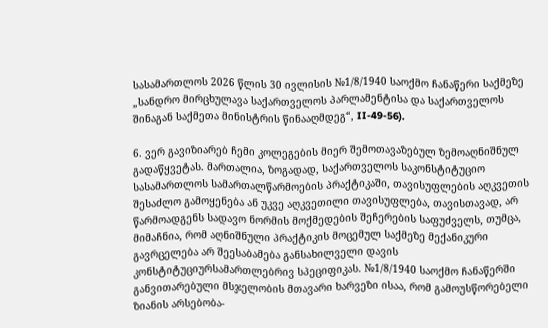სასამართლოს 2026 წლის 30 ივლისის №1/8/1940 საოქმო ჩანაწერი საქმეზე „სანდრო მირცხულავა საქართველოს პარლამენტისა და საქართველოს შინაგან საქმეთა მინისტრის წინააღმდეგ“, II-49-56).

6. ვერ გავიზიარებ ჩემი კოლეგების მიერ შემოთავაზებულ ზემოაღნიშნულ გადაწყვეტას. მართალია, ზოგადად, საქართველოს საკონსტიტუციო სასამართლოს სამართალწარმოების პრაქტიკაში, თავისუფლების აღკვეთის შესაძლო გამოყენება ან უკვე აღკვეთილი თავისუფლება, თავისთავად, არ წარმოადგენს სადავო ნორმის მოქმედების შეჩერების საფუძველს, თუმცა, მიმაჩნია, რომ აღნიშნული პრაქტიკის მოცემულ საქმეზე მექანიკური გავრცელება არ შეესაბამება განსახილველი დავის კონსტიტუციურსამართლებრივ სპეციფიკას. №1/8/1940 საოქმო ჩანაწერში განვითარებული მსჯელობის მთავარი ხარვეზი ისაა, რომ გამოუსწორებელი ზიანის არსებობა-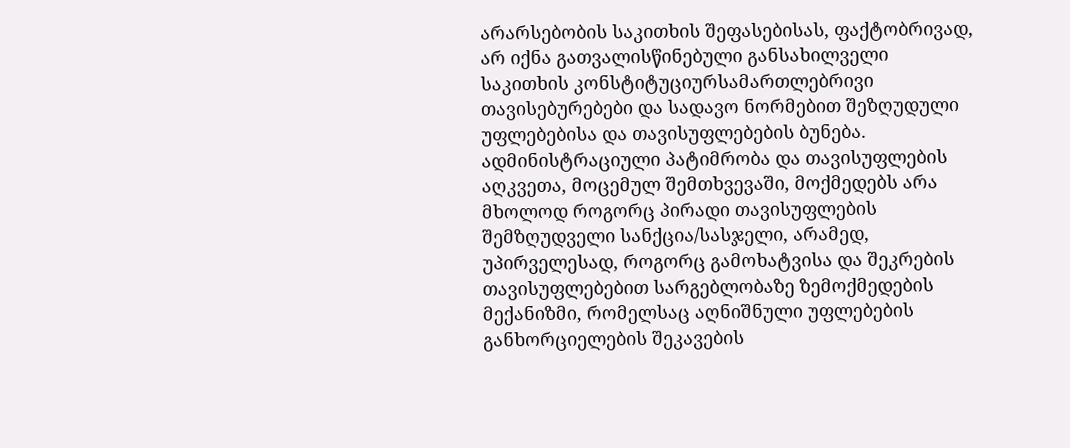არარსებობის საკითხის შეფასებისას, ფაქტობრივად, არ იქნა გათვალისწინებული განსახილველი საკითხის კონსტიტუციურსამართლებრივი თავისებურებები და სადავო ნორმებით შეზღუდული უფლებებისა და თავისუფლებების ბუნება. ადმინისტრაციული პატიმრობა და თავისუფლების აღკვეთა, მოცემულ შემთხვევაში, მოქმედებს არა მხოლოდ როგორც პირადი თავისუფლების შემზღუდველი სანქცია/სასჯელი, არამედ, უპირველესად, როგორც გამოხატვისა და შეკრების თავისუფლებებით სარგებლობაზე ზემოქმედების მექანიზმი, რომელსაც აღნიშნული უფლებების განხორციელების შეკავების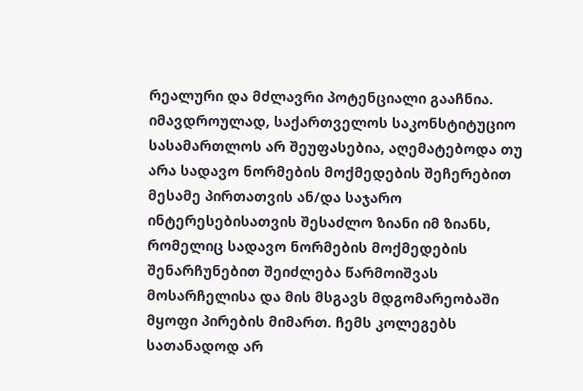რეალური და მძლავრი პოტენციალი გააჩნია. იმავდროულად, საქართველოს საკონსტიტუციო სასამართლოს არ შეუფასებია, აღემატებოდა თუ არა სადავო ნორმების მოქმედების შეჩერებით მესამე პირთათვის ან/და საჯარო ინტერესებისათვის შესაძლო ზიანი იმ ზიანს, რომელიც სადავო ნორმების მოქმედების შენარჩუნებით შეიძლება წარმოიშვას მოსარჩელისა და მის მსგავს მდგომარეობაში მყოფი პირების მიმართ. ჩემს კოლეგებს სათანადოდ არ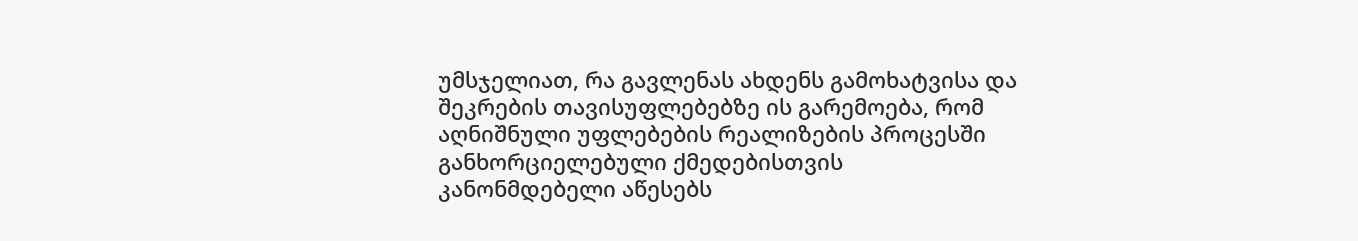უმსჯელიათ, რა გავლენას ახდენს გამოხატვისა და შეკრების თავისუფლებებზე ის გარემოება, რომ აღნიშნული უფლებების რეალიზების პროცესში განხორციელებული ქმედებისთვის კანონმდებელი აწესებს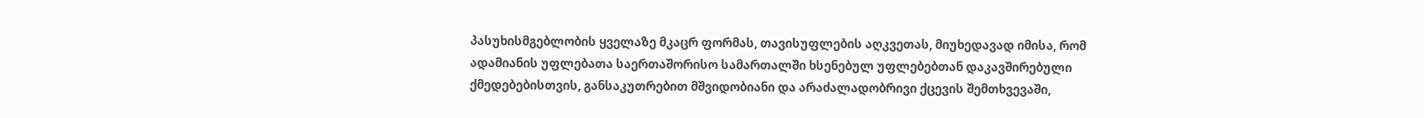პასუხისმგებლობის ყველაზე მკაცრ ფორმას, თავისუფლების აღკვეთას, მიუხედავად იმისა, რომ ადამიანის უფლებათა საერთაშორისო სამართალში ხსენებულ უფლებებთან დაკავშირებული ქმედებებისთვის, განსაკუთრებით მშვიდობიანი და არაძალადობრივი ქცევის შემთხვევაში,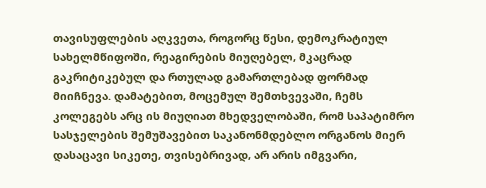თავისუფლების აღკვეთა, როგორც წესი, დემოკრატიულ სახელმწიფოში, რეაგირების მიუღებელ, მკაცრად გაკრიტიკებულ და რთულად გამართლებად ფორმად მიიჩნევა. დამატებით, მოცემულ შემთხვევაში, ჩემს კოლეგებს არც ის მიუღიათ მხედველობაში, რომ საპატიმრო სასჯელების შემუშავებით საკანონმდებლო ორგანოს მიერ დასაცავი სიკეთე, თვისებრივად, არ არის იმგვარი,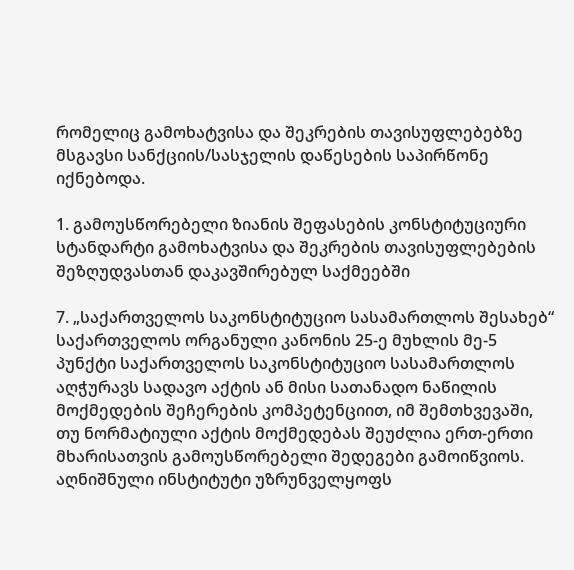რომელიც გამოხატვისა და შეკრების თავისუფლებებზე მსგავსი სანქციის/სასჯელის დაწესების საპირწონე იქნებოდა.

1. გამოუსწორებელი ზიანის შეფასების კონსტიტუციური სტანდარტი გამოხატვისა და შეკრების თავისუფლებების შეზღუდვასთან დაკავშირებულ საქმეებში

7. „საქართველოს საკონსტიტუციო სასამართლოს შესახებ“ საქართველოს ორგანული კანონის 25-ე მუხლის მე-5 პუნქტი საქართველოს საკონსტიტუციო სასამართლოს აღჭურავს სადავო აქტის ან მისი სათანადო ნაწილის მოქმედების შეჩერების კომპეტენციით, იმ შემთხვევაში, თუ ნორმატიული აქტის მოქმედებას შეუძლია ერთ-ერთი მხარისათვის გამოუსწორებელი შედეგები გამოიწვიოს. აღნიშნული ინსტიტუტი უზრუნველყოფს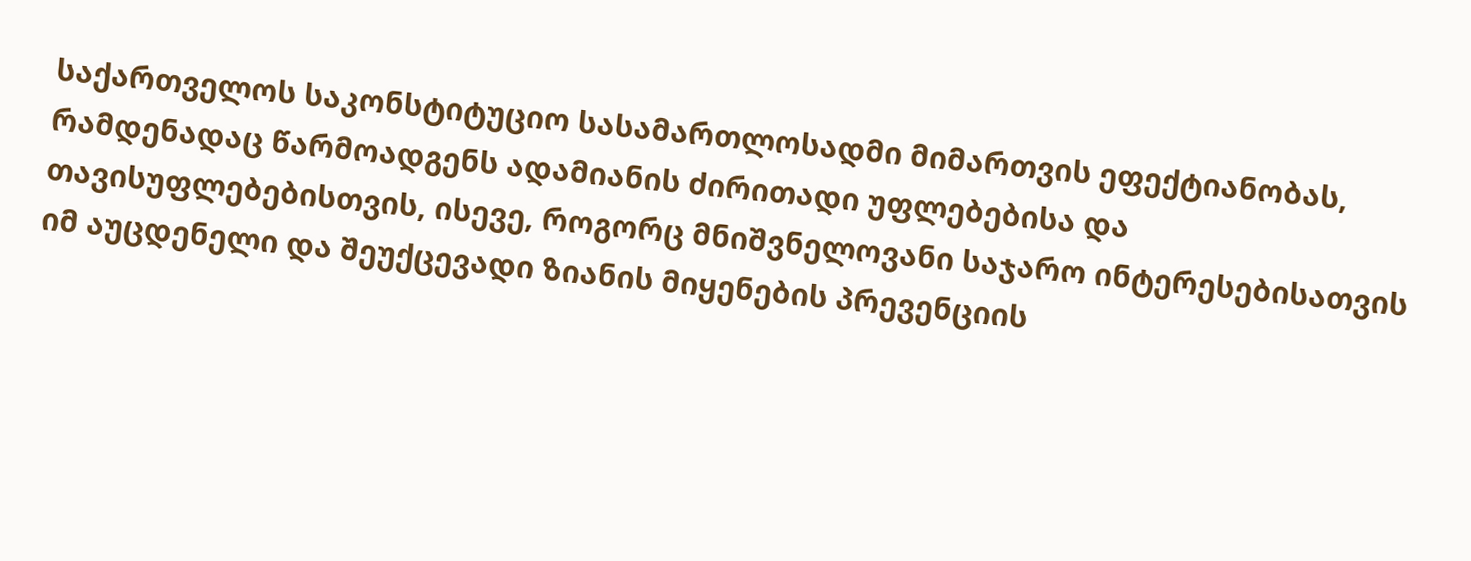საქართველოს საკონსტიტუციო სასამართლოსადმი მიმართვის ეფექტიანობას, რამდენადაც წარმოადგენს ადამიანის ძირითადი უფლებებისა და თავისუფლებებისთვის, ისევე, როგორც მნიშვნელოვანი საჯარო ინტერესებისათვის იმ აუცდენელი და შეუქცევადი ზიანის მიყენების პრევენციის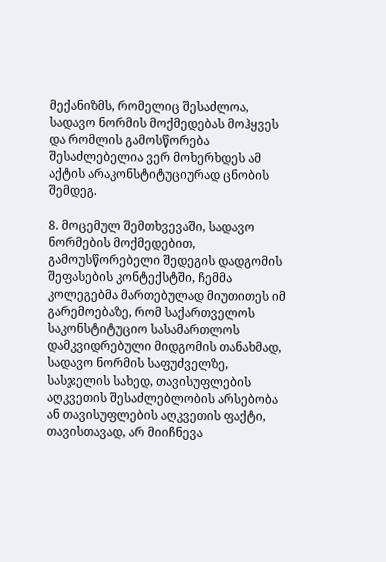მექანიზმს, რომელიც შესაძლოა, სადავო ნორმის მოქმედებას მოჰყვეს და რომლის გამოსწორება შესაძლებელია ვერ მოხერხდეს ამ აქტის არაკონსტიტუციურად ცნობის შემდეგ.

8. მოცემულ შემთხვევაში, სადავო ნორმების მოქმედებით, გამოუსწორებელი შედეგის დადგომის შეფასების კონტექსტში, ჩემმა კოლეგებმა მართებულად მიუთითეს იმ გარემოებაზე, რომ საქართველოს საკონსტიტუციო სასამართლოს დამკვიდრებული მიდგომის თანახმად, სადავო ნორმის საფუძველზე, სასჯელის სახედ, თავისუფლების აღკვეთის შესაძლებლობის არსებობა ან თავისუფლების აღკვეთის ფაქტი, თავისთავად, არ მიიჩნევა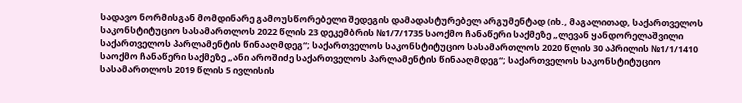სადავო ნორმისგან მომდინარე გამოუსწორებელი შედეგის დამადასტურებელ არგუმენტად (იხ., მაგალითად, საქართველოს საკონსტიტუციო სასამართლოს 2022 წლის 23 დეკემბრის №1/7/1735 საოქმო ჩანაწერი საქმეზე „ლევან ყანდორელაშვილი საქართველოს პარლამენტის წინააღმდეგ“; საქართველოს საკონსტიტუციო სასამართლოს 2020 წლის 30 აპრილის №1/1/1410 საოქმო ჩანაწერი საქმეზე „ანი აროშიძე საქართველოს პარლამენტის წინააღმდეგ“; საქართველოს საკონსტიტუციო სასამართლოს 2019 წლის 5 ივლისის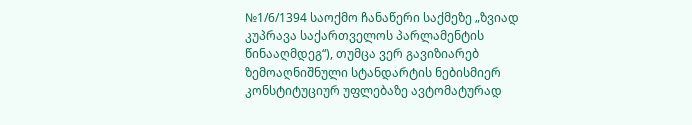№1/6/1394 საოქმო ჩანაწერი საქმეზე „ზვიად კუპრავა საქართველოს პარლამენტის წინააღმდეგ“), თუმცა ვერ გავიზიარებ ზემოაღნიშნული სტანდარტის ნებისმიერ კონსტიტუციურ უფლებაზე ავტომატურად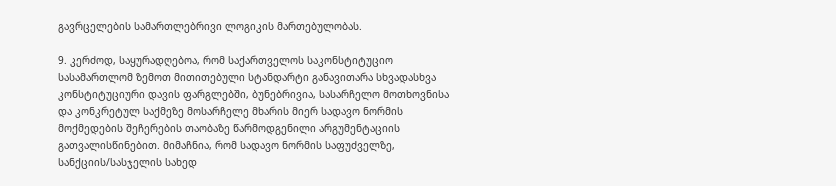გავრცელების სამართლებრივი ლოგიკის მართებულობას.

9. კერძოდ, საყურადღებოა, რომ საქართველოს საკონსტიტუციო სასამართლომ ზემოთ მითითებული სტანდარტი განავითარა სხვადასხვა კონსტიტუციური დავის ფარგლებში, ბუნებრივია, სასარჩელო მოთხოვნისა და კონკრეტულ საქმეზე მოსარჩელე მხარის მიერ სადავო ნორმის მოქმედების შეჩერების თაობაზე წარმოდგენილი არგუმენტაციის გათვალისწინებით. მიმაჩნია, რომ სადავო ნორმის საფუძველზე, სანქციის/სასჯელის სახედ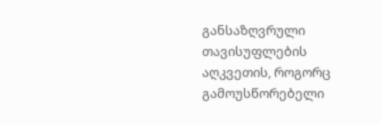განსაზღვრული თავისუფლების აღკვეთის, როგორც გამოუსწორებელი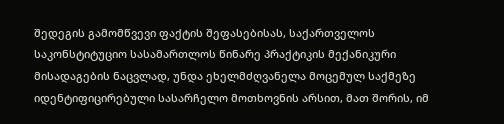შედეგის გამომწვევი ფაქტის შეფასებისას, საქართველოს საკონსტიტუციო სასამართლოს წინარე პრაქტიკის მექანიკური მისადაგების ნაცვლად, უნდა ეხელმძღვანელა მოცემულ საქმეზე იდენტიფიცირებული სასარჩელო მოთხოვნის არსით, მათ შორის, იმ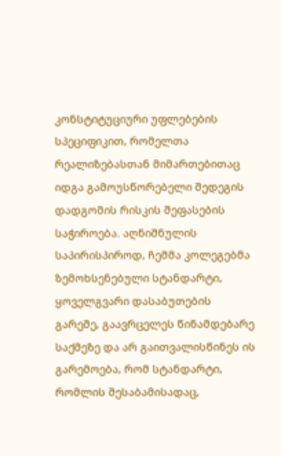კონსტიტუციური უფლებების სპეციფიკით, რომელთა რეალიზებასთან მიმართებითაც იდგა გამოუსწორებელი შედეგის დადგომის რისკის შეფასების საჭიროება. აღნიშნულის საპირისპიროდ, ჩემმა კოლეგებმა ზემოხსენებული სტანდარტი, ყოველგვარი დასაბუთების გარეშე, გაავრცელეს წინამდებარე საქმეზე და არ გაითვალისწინეს ის გარემოება, რომ სტანდარტი, რომლის შესაბამისადაც,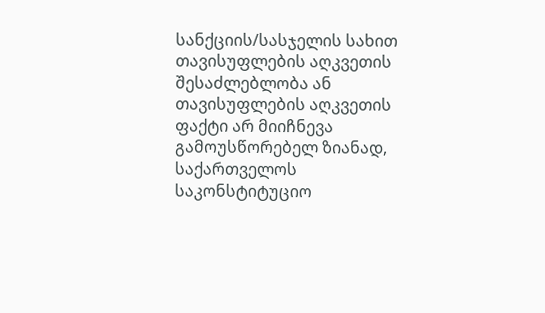სანქციის/სასჯელის სახით თავისუფლების აღკვეთის შესაძლებლობა ან თავისუფლების აღკვეთის ფაქტი არ მიიჩნევა გამოუსწორებელ ზიანად, საქართველოს საკონსტიტუციო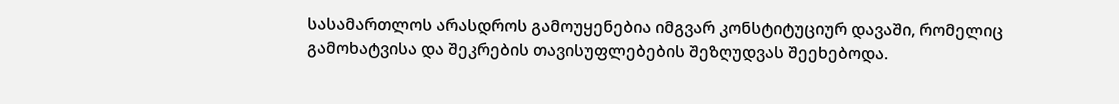სასამართლოს არასდროს გამოუყენებია იმგვარ კონსტიტუციურ დავაში, რომელიც გამოხატვისა და შეკრების თავისუფლებების შეზღუდვას შეეხებოდა.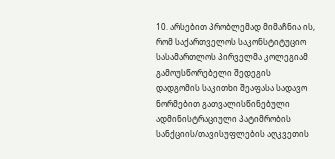10. არსებით პრობლემად მიმაჩნია ის, რომ საქართველოს საკონსტიტუციო სასამართლოს პირველმა კოლეგიამ გამოუსწორებელი შედეგის დადგომის საკითხი შეაფასა სადავო ნორმებით გათვალისწინებული ადმინისტრაციული პატიმრობის სანქციის/თავისუფლების აღკვეთის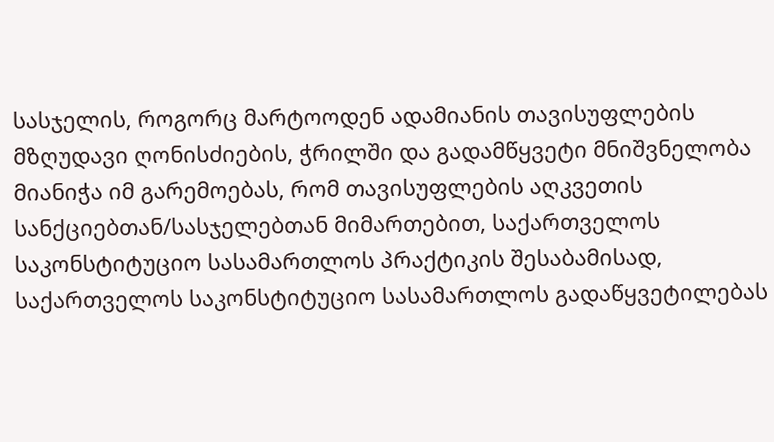სასჯელის, როგორც მარტოოდენ ადამიანის თავისუფლების მზღუდავი ღონისძიების, ჭრილში და გადამწყვეტი მნიშვნელობა მიანიჭა იმ გარემოებას, რომ თავისუფლების აღკვეთის სანქციებთან/სასჯელებთან მიმართებით, საქართველოს საკონსტიტუციო სასამართლოს პრაქტიკის შესაბამისად, საქართველოს საკონსტიტუციო სასამართლოს გადაწყვეტილებას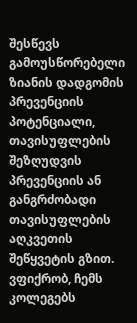შესწევს გამოუსწორებელი ზიანის დადგომის პრევენციის პოტენციალი, თავისუფლების შეზღუდვის პრევენციის ან განგრძობადი თავისუფლების აღკვეთის შეწყვეტის გზით. ვფიქრობ, ჩემს კოლეგებს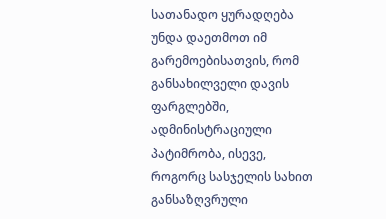სათანადო ყურადღება უნდა დაეთმოთ იმ გარემოებისათვის, რომ განსახილველი დავის ფარგლებში, ადმინისტრაციული პატიმრობა, ისევე, როგორც სასჯელის სახით განსაზღვრული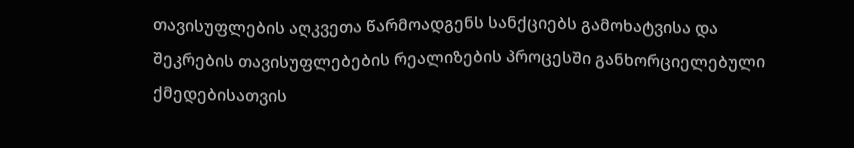თავისუფლების აღკვეთა წარმოადგენს სანქციებს გამოხატვისა და შეკრების თავისუფლებების რეალიზების პროცესში განხორციელებული ქმედებისათვის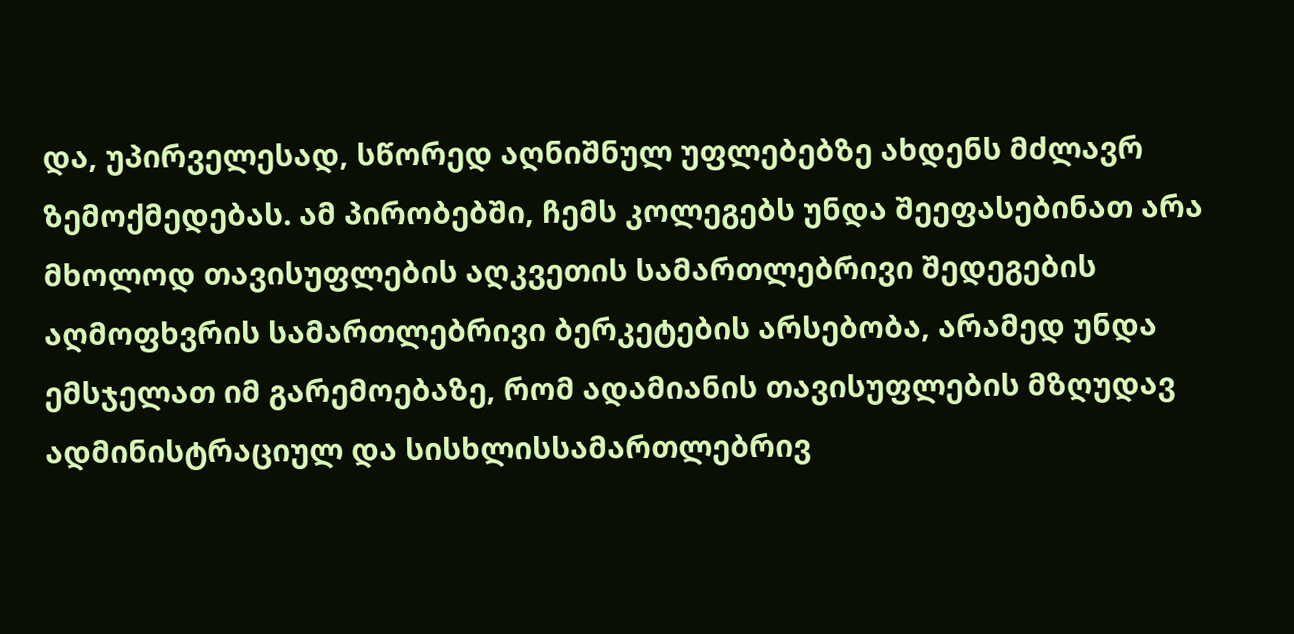და, უპირველესად, სწორედ აღნიშნულ უფლებებზე ახდენს მძლავრ ზემოქმედებას. ამ პირობებში, ჩემს კოლეგებს უნდა შეეფასებინათ არა მხოლოდ თავისუფლების აღკვეთის სამართლებრივი შედეგების აღმოფხვრის სამართლებრივი ბერკეტების არსებობა, არამედ უნდა ემსჯელათ იმ გარემოებაზე, რომ ადამიანის თავისუფლების მზღუდავ ადმინისტრაციულ და სისხლისსამართლებრივ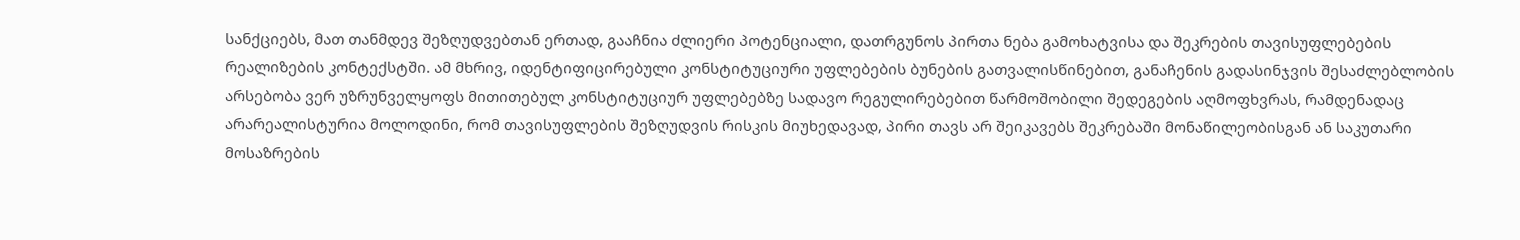სანქციებს, მათ თანმდევ შეზღუდვებთან ერთად, გააჩნია ძლიერი პოტენციალი, დათრგუნოს პირთა ნება გამოხატვისა და შეკრების თავისუფლებების რეალიზების კონტექსტში. ამ მხრივ, იდენტიფიცირებული კონსტიტუციური უფლებების ბუნების გათვალისწინებით, განაჩენის გადასინჯვის შესაძლებლობის არსებობა ვერ უზრუნველყოფს მითითებულ კონსტიტუციურ უფლებებზე სადავო რეგულირებებით წარმოშობილი შედეგების აღმოფხვრას, რამდენადაც არარეალისტურია მოლოდინი, რომ თავისუფლების შეზღუდვის რისკის მიუხედავად, პირი თავს არ შეიკავებს შეკრებაში მონაწილეობისგან ან საკუთარი მოსაზრების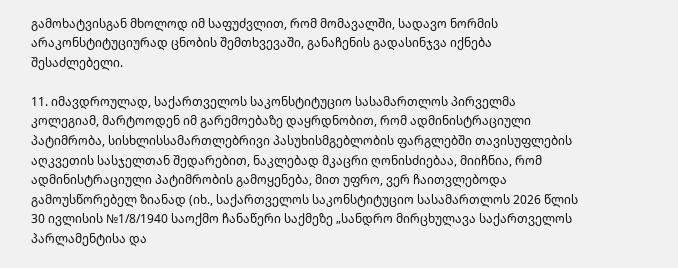გამოხატვისგან მხოლოდ იმ საფუძვლით, რომ მომავალში, სადავო ნორმის არაკონსტიტუციურად ცნობის შემთხვევაში, განაჩენის გადასინჯვა იქნება შესაძლებელი.

11. იმავდროულად, საქართველოს საკონსტიტუციო სასამართლოს პირველმა კოლეგიამ, მარტოოდენ იმ გარემოებაზე დაყრდნობით, რომ ადმინისტრაციული პატიმრობა, სისხლისსამართლებრივი პასუხისმგებლობის ფარგლებში თავისუფლების აღკვეთის სასჯელთან შედარებით, ნაკლებად მკაცრი ღონისძიებაა, მიიჩნია, რომ ადმინისტრაციული პატიმრობის გამოყენება, მით უფრო, ვერ ჩაითვლებოდა გამოუსწორებელ ზიანად (იხ., საქართველოს საკონსტიტუციო სასამართლოს 2026 წლის 30 ივლისის №1/8/1940 საოქმო ჩანაწერი საქმეზე „სანდრო მირცხულავა საქართველოს პარლამენტისა და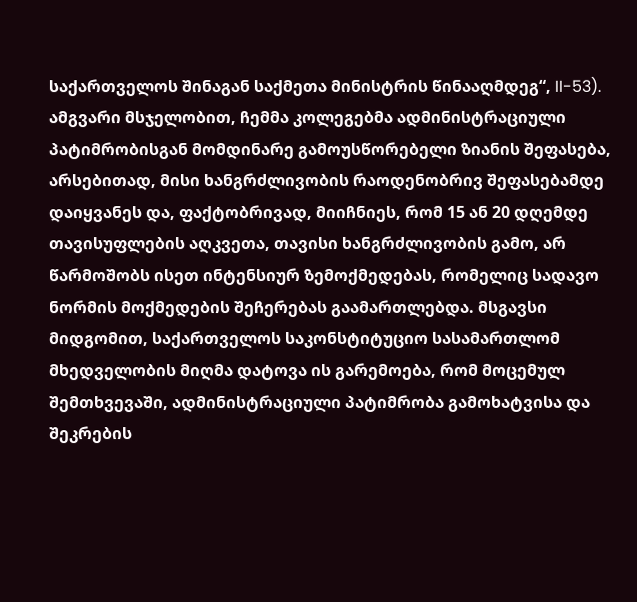საქართველოს შინაგან საქმეთა მინისტრის წინააღმდეგ“, II-53). ამგვარი მსჯელობით, ჩემმა კოლეგებმა ადმინისტრაციული პატიმრობისგან მომდინარე გამოუსწორებელი ზიანის შეფასება, არსებითად, მისი ხანგრძლივობის რაოდენობრივ შეფასებამდე დაიყვანეს და, ფაქტობრივად, მიიჩნიეს, რომ 15 ან 20 დღემდე თავისუფლების აღკვეთა, თავისი ხანგრძლივობის გამო, არ წარმოშობს ისეთ ინტენსიურ ზემოქმედებას, რომელიც სადავო ნორმის მოქმედების შეჩერებას გაამართლებდა. მსგავსი მიდგომით, საქართველოს საკონსტიტუციო სასამართლომ მხედველობის მიღმა დატოვა ის გარემოება, რომ მოცემულ შემთხვევაში, ადმინისტრაციული პატიმრობა გამოხატვისა და შეკრების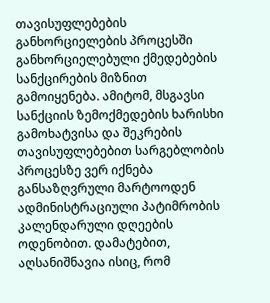თავისუფლებების განხორციელების პროცესში განხორციელებული ქმედებების სანქცირების მიზნით გამოიყენება. ამიტომ, მსგავსი სანქციის ზემოქმედების ხარისხი გამოხატვისა და შეკრების თავისუფლებებით სარგებლობის პროცესზე ვერ იქნება განსაზღვრული მარტოოდენ ადმინისტრაციული პატიმრობის კალენდარული დღეების ოდენობით. დამატებით, აღსანიშნავია ისიც, რომ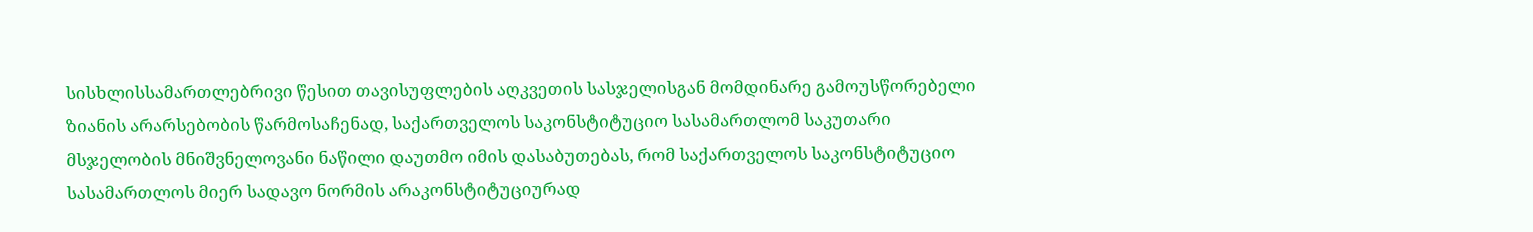სისხლისსამართლებრივი წესით თავისუფლების აღკვეთის სასჯელისგან მომდინარე გამოუსწორებელი ზიანის არარსებობის წარმოსაჩენად, საქართველოს საკონსტიტუციო სასამართლომ საკუთარი მსჯელობის მნიშვნელოვანი ნაწილი დაუთმო იმის დასაბუთებას, რომ საქართველოს საკონსტიტუციო სასამართლოს მიერ სადავო ნორმის არაკონსტიტუციურად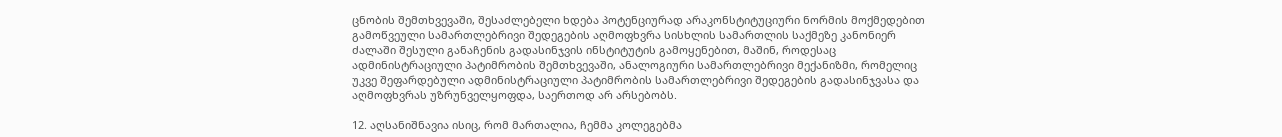ცნობის შემთხვევაში, შესაძლებელი ხდება პოტენციურად არაკონსტიტუციური ნორმის მოქმედებით გამოწვეული სამართლებრივი შედეგების აღმოფხვრა სისხლის სამართლის საქმეზე კანონიერ ძალაში შესული განაჩენის გადასინჯვის ინსტიტუტის გამოყენებით, მაშინ, როდესაც ადმინისტრაციული პატიმრობის შემთხვევაში, ანალოგიური სამართლებრივი მექანიზმი, რომელიც უკვე შეფარდებული ადმინისტრაციული პატიმრობის სამართლებრივი შედეგების გადასინჯვასა და აღმოფხვრას უზრუნველყოფდა, საერთოდ არ არსებობს.

12. აღსანიშნავია ისიც, რომ მართალია, ჩემმა კოლეგებმა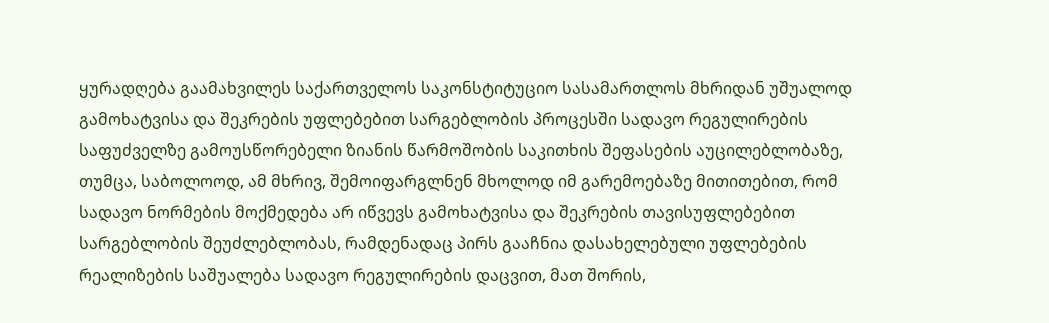ყურადღება გაამახვილეს საქართველოს საკონსტიტუციო სასამართლოს მხრიდან უშუალოდ გამოხატვისა და შეკრების უფლებებით სარგებლობის პროცესში სადავო რეგულირების საფუძველზე გამოუსწორებელი ზიანის წარმოშობის საკითხის შეფასების აუცილებლობაზე, თუმცა, საბოლოოდ, ამ მხრივ, შემოიფარგლნენ მხოლოდ იმ გარემოებაზე მითითებით, რომ სადავო ნორმების მოქმედება არ იწვევს გამოხატვისა და შეკრების თავისუფლებებით სარგებლობის შეუძლებლობას, რამდენადაც პირს გააჩნია დასახელებული უფლებების რეალიზების საშუალება სადავო რეგულირების დაცვით, მათ შორის,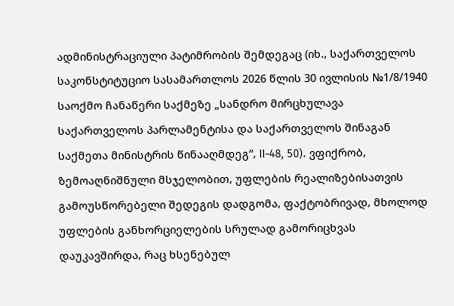ადმინისტრაციული პატიმრობის შემდეგაც (იხ., საქართველოს საკონსტიტუციო სასამართლოს 2026 წლის 30 ივლისის №1/8/1940 საოქმო ჩანაწერი საქმეზე „სანდრო მირცხულავა საქართველოს პარლამენტისა და საქართველოს შინაგან საქმეთა მინისტრის წინააღმდეგ“, II-48, 50). ვფიქრობ, ზემოაღნიშნული მსჯელობით, უფლების რეალიზებისათვის გამოუსწორებელი შედეგის დადგომა, ფაქტობრივად, მხოლოდ უფლების განხორციელების სრულად გამორიცხვას დაუკავშირდა, რაც ხსენებულ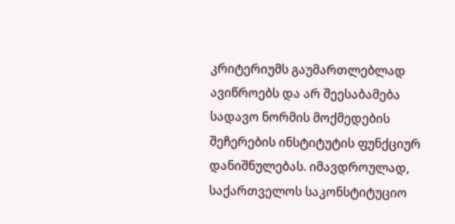კრიტერიუმს გაუმართლებლად ავიწროებს და არ შეესაბამება სადავო ნორმის მოქმედების შეჩერების ინსტიტუტის ფუნქციურ დანიშნულებას. იმავდროულად, საქართველოს საკონსტიტუციო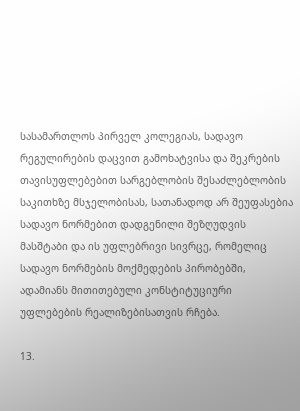სასამართლოს პირველ კოლეგიას, სადავო რეგულირების დაცვით გამოხატვისა და შეკრების თავისუფლებებით სარგებლობის შესაძლებლობის საკითხზე მსჯელობისას, სათანადოდ არ შეუფასებია სადავო ნორმებით დადგენილი შეზღუდვის მასშტაბი და ის უფლებრივი სივრცე, რომელიც სადავო ნორმების მოქმედების პირობებში, ადამიანს მითითებული კონსტიტუციური უფლებების რეალიზებისათვის რჩება.

13.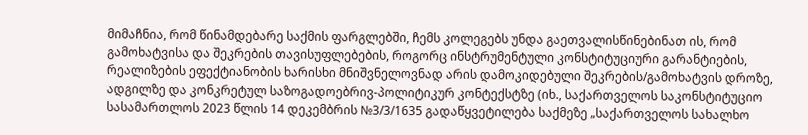მიმაჩნია, რომ წინამდებარე საქმის ფარგლებში, ჩემს კოლეგებს უნდა გაეთვალისწინებინათ ის, რომ გამოხატვისა და შეკრების თავისუფლებების, როგორც ინსტრუმენტული კონსტიტუციური გარანტიების, რეალიზების ეფექტიანობის ხარისხი მნიშვნელოვნად არის დამოკიდებული შეკრების/გამოხატვის დროზე, ადგილზე და კონკრეტულ საზოგადოებრივ-პოლიტიკურ კონტექსტზე (იხ., საქართველოს საკონსტიტუციო სასამართლოს 2023 წლის 14 დეკემბრის №3/3/1635 გადაწყვეტილება საქმეზე „საქართველოს სახალხო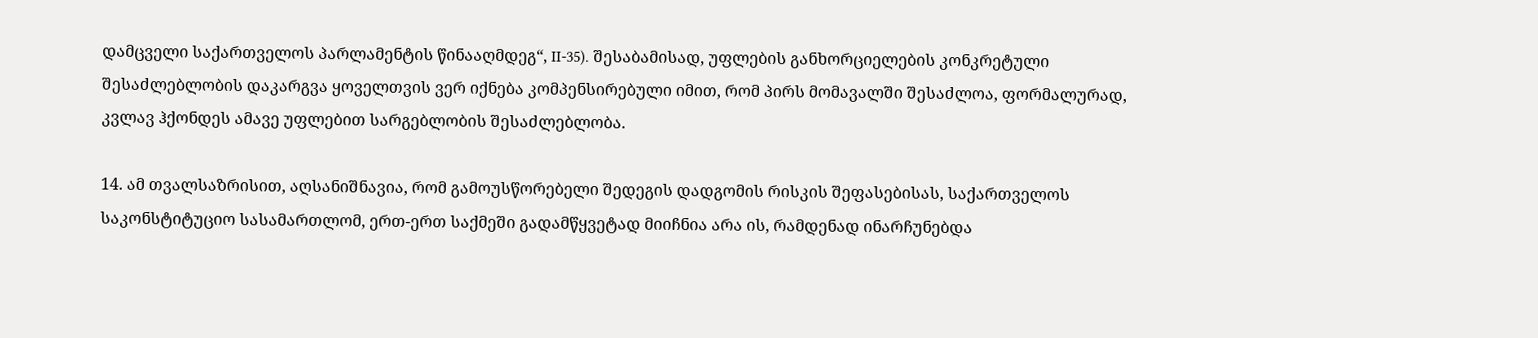დამცველი საქართველოს პარლამენტის წინააღმდეგ“, II-35). შესაბამისად, უფლების განხორციელების კონკრეტული შესაძლებლობის დაკარგვა ყოველთვის ვერ იქნება კომპენსირებული იმით, რომ პირს მომავალში შესაძლოა, ფორმალურად, კვლავ ჰქონდეს ამავე უფლებით სარგებლობის შესაძლებლობა.

14. ამ თვალსაზრისით, აღსანიშნავია, რომ გამოუსწორებელი შედეგის დადგომის რისკის შეფასებისას, საქართველოს საკონსტიტუციო სასამართლომ, ერთ-ერთ საქმეში გადამწყვეტად მიიჩნია არა ის, რამდენად ინარჩუნებდა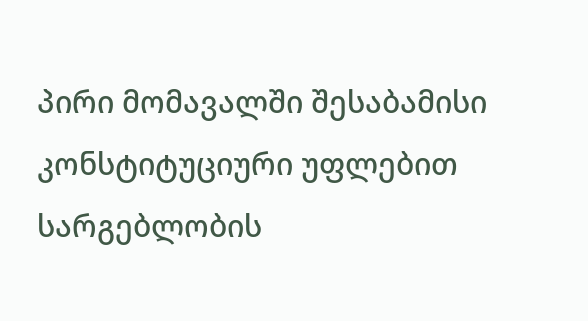პირი მომავალში შესაბამისი კონსტიტუციური უფლებით სარგებლობის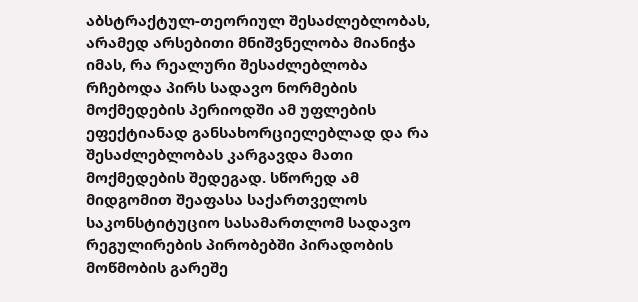აბსტრაქტულ-თეორიულ შესაძლებლობას, არამედ არსებითი მნიშვნელობა მიანიჭა იმას, რა რეალური შესაძლებლობა რჩებოდა პირს სადავო ნორმების მოქმედების პერიოდში ამ უფლების ეფექტიანად განსახორციელებლად და რა შესაძლებლობას კარგავდა მათი მოქმედების შედეგად. სწორედ ამ მიდგომით შეაფასა საქართველოს საკონსტიტუციო სასამართლომ სადავო რეგულირების პირობებში პირადობის მოწმობის გარეშე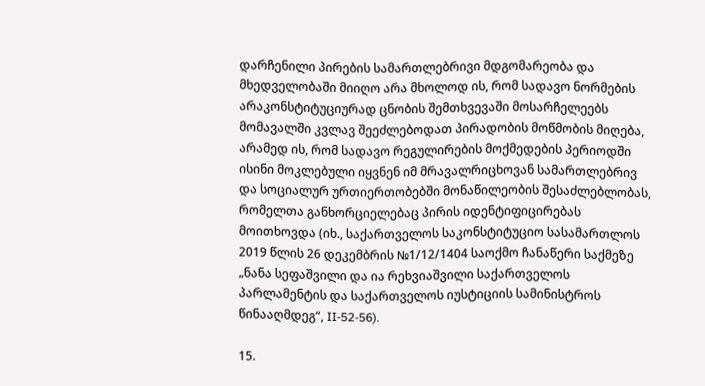დარჩენილი პირების სამართლებრივი მდგომარეობა და მხედველობაში მიიღო არა მხოლოდ ის, რომ სადავო ნორმების არაკონსტიტუციურად ცნობის შემთხვევაში მოსარჩელეებს მომავალში კვლავ შეეძლებოდათ პირადობის მოწმობის მიღება, არამედ ის, რომ სადავო რეგულირების მოქმედების პერიოდში ისინი მოკლებული იყვნენ იმ მრავალრიცხოვან სამართლებრივ და სოციალურ ურთიერთობებში მონაწილეობის შესაძლებლობას, რომელთა განხორციელებაც პირის იდენტიფიცირებას მოითხოვდა (იხ., საქართველოს საკონსტიტუციო სასამართლოს 2019 წლის 26 დეკემბრის №1/12/1404 საოქმო ჩანაწერი საქმეზე „ნანა სეფაშვილი და ია რეხვიაშვილი საქართველოს პარლამენტის და საქართველოს იუსტიციის სამინისტროს წინააღმდეგ“, II-52-56).

15.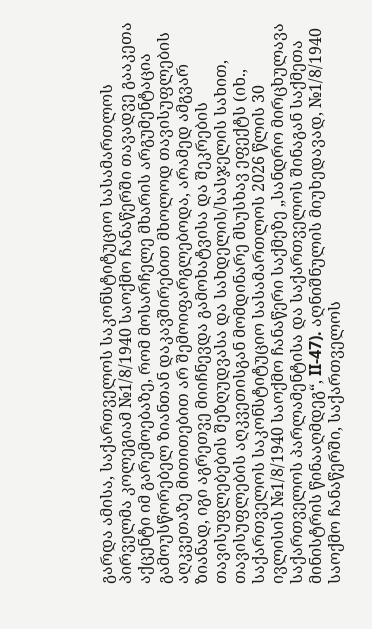გარდა ამისა, საქართველოს საკონსტიტუციო სასამართლოს პირველმა კოლეგიამ №1/8/1940 საოქმო ჩანაწერში თავადვე გააკეთა აქცენტი იმ გარემოებაზე, რომ მოსარჩელე მხარის არგუმენტაცია გამოუსწორებელ ზიანთან დაკავშირებით მხოლოდ თავისუფლების აღკვეთაზე მითითებით არ შემოიფარგლებოდა, არამედ ამგვარ ზიანად, იგი აგრეთვე მიიჩნევდა გამოხატვისა და შეკრების თავისუფლებების შეზღუდვასა და სახდელის/სასჯელის სახით, თავისუფლების აღკვეთისგან მომდინარე მსუსხავ ეფექტს (იხ., საქართველოს საკონსტიტუციო სასამართლოს 2026 წლის 30 ივლისის №1/8/1940 საოქმო ჩანაწერი საქმეზე „სანდრო მირცხულავა საქართველოს პარლამენტისა და საქართველოს შინაგან საქმეთა მინისტრის წინააღმდეგ“, II-47). აღნიშნულის მიუხედავად, №1/8/1940 საოქმო ჩანაწერში, საქართველოს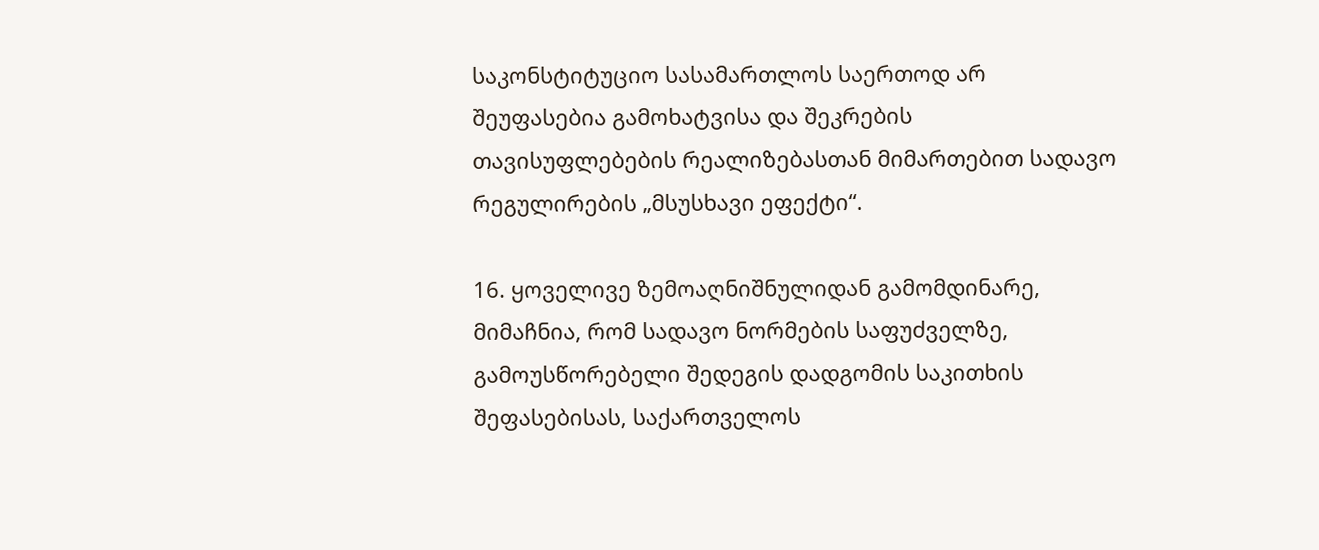საკონსტიტუციო სასამართლოს საერთოდ არ შეუფასებია გამოხატვისა და შეკრების თავისუფლებების რეალიზებასთან მიმართებით სადავო რეგულირების „მსუსხავი ეფექტი“.

16. ყოველივე ზემოაღნიშნულიდან გამომდინარე, მიმაჩნია, რომ სადავო ნორმების საფუძველზე, გამოუსწორებელი შედეგის დადგომის საკითხის შეფასებისას, საქართველოს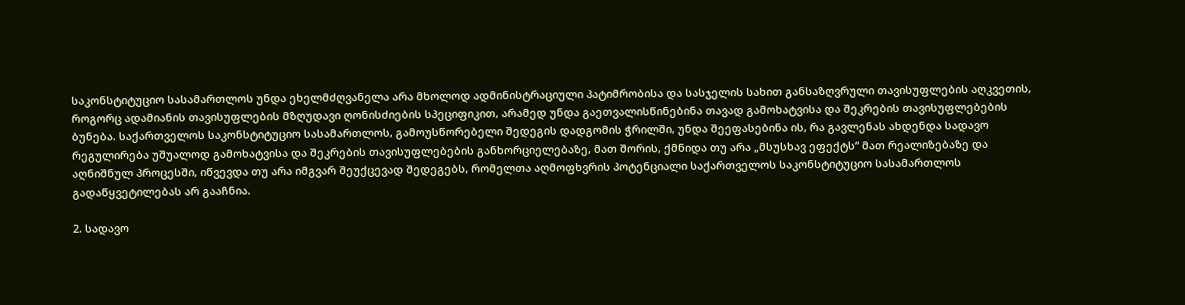საკონსტიტუციო სასამართლოს უნდა ეხელმძღვანელა არა მხოლოდ ადმინისტრაციული პატიმრობისა და სასჯელის სახით განსაზღვრული თავისუფლების აღკვეთის, როგორც ადამიანის თავისუფლების მზღუდავი ღონისძიების სპეციფიკით, არამედ უნდა გაეთვალისწინებინა თავად გამოხატვისა და შეკრების თავისუფლებების ბუნება. საქართველოს საკონსტიტუციო სასამართლოს, გამოუსწორებელი შედეგის დადგომის ჭრილში, უნდა შეეფასებინა ის, რა გავლენას ახდენდა სადავო რეგულირება უშუალოდ გამოხატვისა და შეკრების თავისუფლებების განხორციელებაზე, მათ შორის, ქმნიდა თუ არა „მსუსხავ ეფექტს“ მათ რეალიზებაზე და აღნიშნულ პროცესში, იწვევდა თუ არა იმგვარ შეუქცევად შედეგებს, რომელთა აღმოფხვრის პოტენციალი საქართველოს საკონსტიტუციო სასამართლოს გადაწყვეტილებას არ გააჩნია.

2. სადავო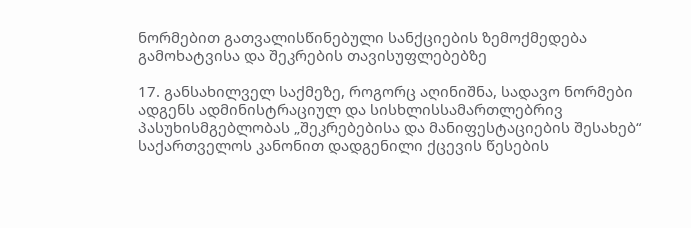ნორმებით გათვალისწინებული სანქციების ზემოქმედება გამოხატვისა და შეკრების თავისუფლებებზე

17. განსახილველ საქმეზე, როგორც აღინიშნა, სადავო ნორმები ადგენს ადმინისტრაციულ და სისხლისსამართლებრივ პასუხისმგებლობას „შეკრებებისა და მანიფესტაციების შესახებ“ საქართველოს კანონით დადგენილი ქცევის წესების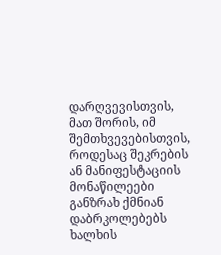დარღვევისთვის, მათ შორის, იმ შემთხვევებისთვის, როდესაც შეკრების ან მანიფესტაციის მონაწილეები განზრახ ქმნიან დაბრკოლებებს ხალხის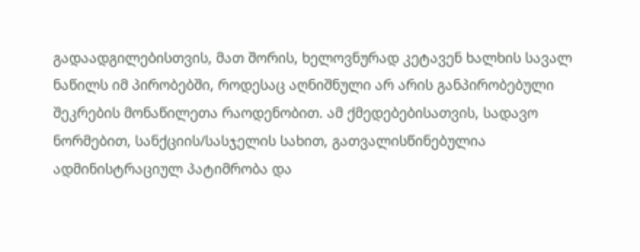გადაადგილებისთვის, მათ შორის, ხელოვნურად კეტავენ ხალხის სავალ ნაწილს იმ პირობებში, როდესაც აღნიშნული არ არის განპირობებული შეკრების მონაწილეთა რაოდენობით. ამ ქმედებებისათვის, სადავო ნორმებით, სანქციის/სასჯელის სახით, გათვალისწინებულია ადმინისტრაციულ პატიმრობა და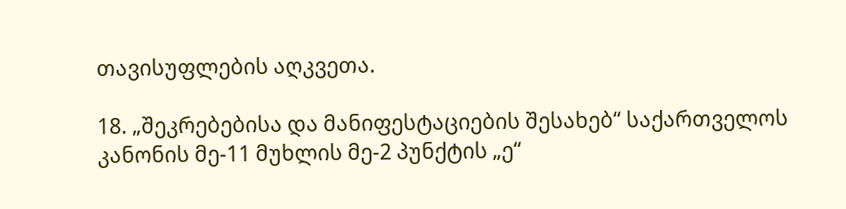თავისუფლების აღკვეთა.

18. „შეკრებებისა და მანიფესტაციების შესახებ“ საქართველოს კანონის მე-11 მუხლის მე-2 პუნქტის „ე“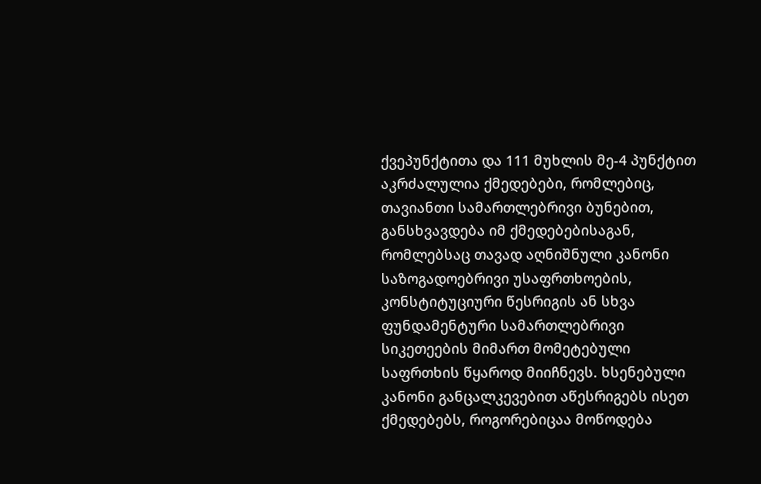ქვეპუნქტითა და 111 მუხლის მე-4 პუნქტით აკრძალულია ქმედებები, რომლებიც, თავიანთი სამართლებრივი ბუნებით, განსხვავდება იმ ქმედებებისაგან, რომლებსაც თავად აღნიშნული კანონი საზოგადოებრივი უსაფრთხოების, კონსტიტუციური წესრიგის ან სხვა ფუნდამენტური სამართლებრივი სიკეთეების მიმართ მომეტებული საფრთხის წყაროდ მიიჩნევს. ხსენებული კანონი განცალკევებით აწესრიგებს ისეთ ქმედებებს, როგორებიცაა მოწოდება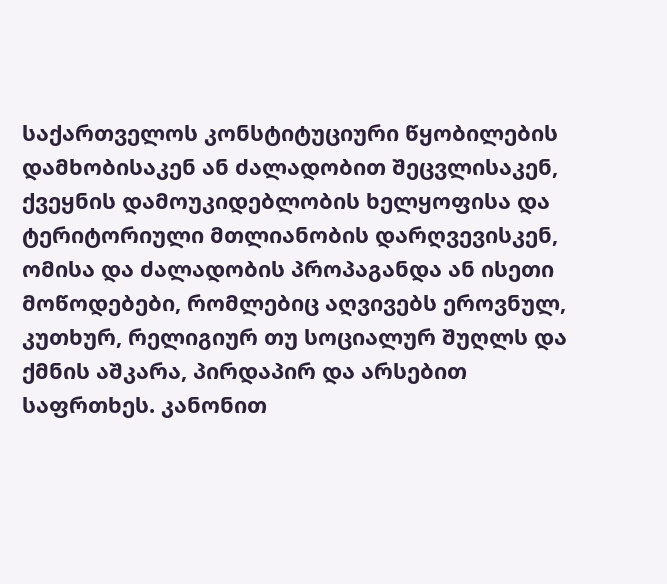საქართველოს კონსტიტუციური წყობილების დამხობისაკენ ან ძალადობით შეცვლისაკენ, ქვეყნის დამოუკიდებლობის ხელყოფისა და ტერიტორიული მთლიანობის დარღვევისკენ, ომისა და ძალადობის პროპაგანდა ან ისეთი მოწოდებები, რომლებიც აღვივებს ეროვნულ, კუთხურ, რელიგიურ თუ სოციალურ შუღლს და ქმნის აშკარა, პირდაპირ და არსებით საფრთხეს. კანონით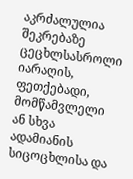აკრძალულია შეკრებაზე ცეცხლსასროლი იარაღის, ფეთქებადი, მომწამვლელი ან სხვა ადამიანის სიცოცხლისა და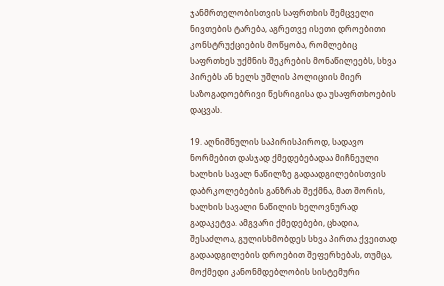ჯანმრთელობისთვის საფრთხის შემცველი ნივთების ტარება, აგრეთვე ისეთი დროებითი კონსტრუქციების მოწყობა, რომლებიც საფრთხეს უქმნის შეკრების მონაწილეებს, სხვა პირებს ან ხელს უშლის პოლიციის მიერ საზოგადოებრივი წესრიგისა და უსაფრთხოების დაცვას.

19. აღნიშნულის საპირისპიროდ, სადავო ნორმებით დასჯად ქმედებებადაა მიჩნეული ხალხის სავალ ნაწილზე გადაადგილებისთვის დაბრკოლებების განზრახ შექმნა, მათ შორის, ხალხის სავალი ნაწილის ხელოვნურად გადაკეტვა. ამგვარი ქმედებები, ცხადია, შესაძლოა, გულისხმობდეს სხვა პირთა ქვეითად გადაადგილების დროებით შეფერხებას, თუმცა, მოქმედი კანონმდებლობის სისტემური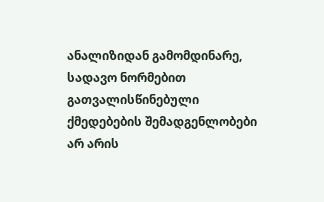ანალიზიდან გამომდინარე, სადავო ნორმებით გათვალისწინებული ქმედებების შემადგენლობები არ არის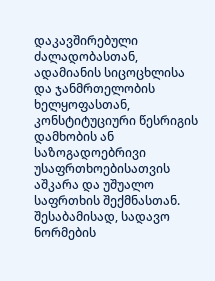დაკავშირებული ძალადობასთან, ადამიანის სიცოცხლისა და ჯანმრთელობის ხელყოფასთან, კონსტიტუციური წესრიგის დამხობის ან საზოგადოებრივი უსაფრთხოებისათვის აშკარა და უშუალო საფრთხის შექმნასთან. შესაბამისად, სადავო ნორმების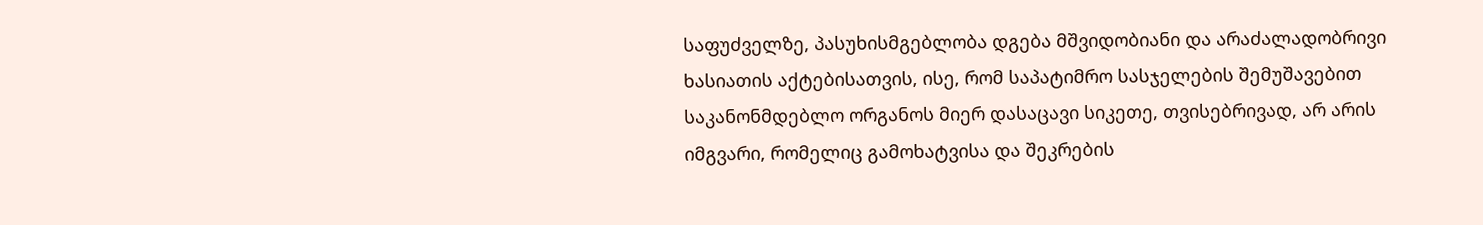საფუძველზე, პასუხისმგებლობა დგება მშვიდობიანი და არაძალადობრივი ხასიათის აქტებისათვის, ისე, რომ საპატიმრო სასჯელების შემუშავებით საკანონმდებლო ორგანოს მიერ დასაცავი სიკეთე, თვისებრივად, არ არის იმგვარი, რომელიც გამოხატვისა და შეკრების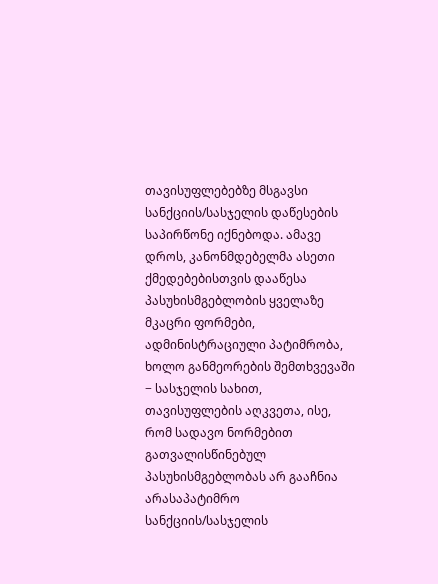თავისუფლებებზე მსგავსი სანქციის/სასჯელის დაწესების საპირწონე იქნებოდა. ამავე დროს, კანონმდებელმა ასეთი ქმედებებისთვის დააწესა პასუხისმგებლობის ყველაზე მკაცრი ფორმები, ადმინისტრაციული პატიმრობა, ხოლო განმეორების შემთხვევაში − სასჯელის სახით, თავისუფლების აღკვეთა, ისე, რომ სადავო ნორმებით გათვალისწინებულ პასუხისმგებლობას არ გააჩნია არასაპატიმრო სანქციის/სასჯელის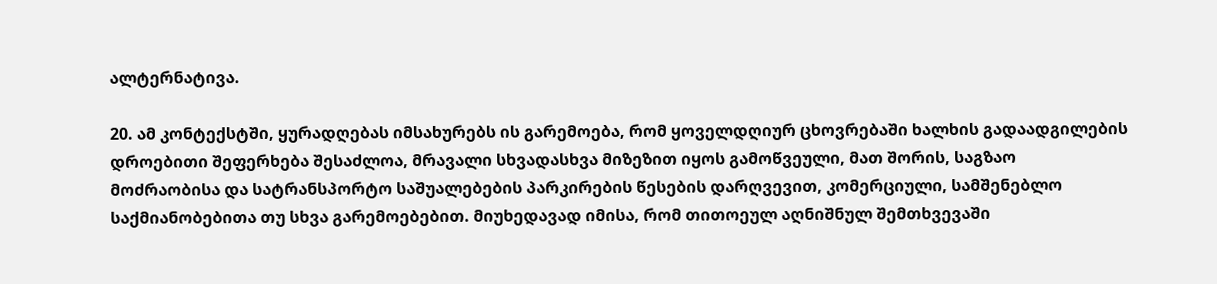ალტერნატივა.

20. ამ კონტექსტში, ყურადღებას იმსახურებს ის გარემოება, რომ ყოველდღიურ ცხოვრებაში ხალხის გადაადგილების დროებითი შეფერხება შესაძლოა, მრავალი სხვადასხვა მიზეზით იყოს გამოწვეული, მათ შორის, საგზაო მოძრაობისა და სატრანსპორტო საშუალებების პარკირების წესების დარღვევით, კომერციული, სამშენებლო საქმიანობებითა თუ სხვა გარემოებებით. მიუხედავად იმისა, რომ თითოეულ აღნიშნულ შემთხვევაში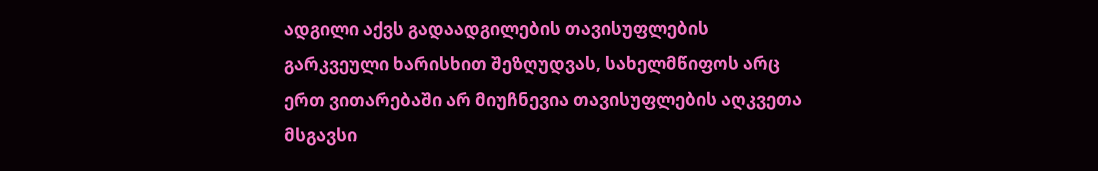ადგილი აქვს გადაადგილების თავისუფლების გარკვეული ხარისხით შეზღუდვას, სახელმწიფოს არც ერთ ვითარებაში არ მიუჩნევია თავისუფლების აღკვეთა მსგავსი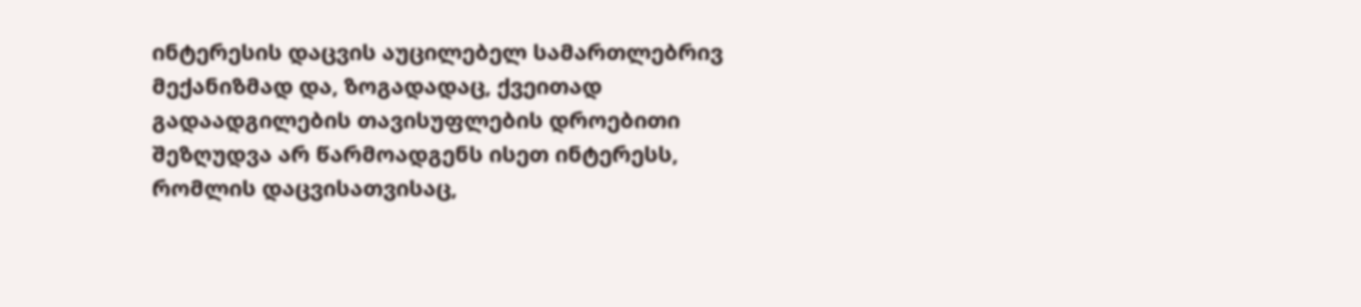ინტერესის დაცვის აუცილებელ სამართლებრივ მექანიზმად და, ზოგადადაც, ქვეითად გადაადგილების თავისუფლების დროებითი შეზღუდვა არ წარმოადგენს ისეთ ინტერესს, რომლის დაცვისათვისაც,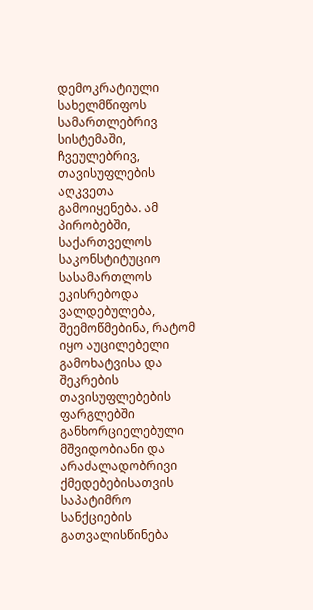დემოკრატიული სახელმწიფოს სამართლებრივ სისტემაში, ჩვეულებრივ, თავისუფლების აღკვეთა გამოიყენება. ამ პირობებში, საქართველოს საკონსტიტუციო სასამართლოს ეკისრებოდა ვალდებულება, შეემოწმებინა, რატომ იყო აუცილებელი გამოხატვისა და შეკრების თავისუფლებების ფარგლებში განხორციელებული მშვიდობიანი და არაძალადობრივი ქმედებებისათვის საპატიმრო სანქციების გათვალისწინება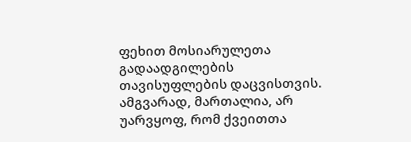ფეხით მოსიარულეთა გადაადგილების თავისუფლების დაცვისთვის. ამგვარად, მართალია, არ უარვყოფ, რომ ქვეითთა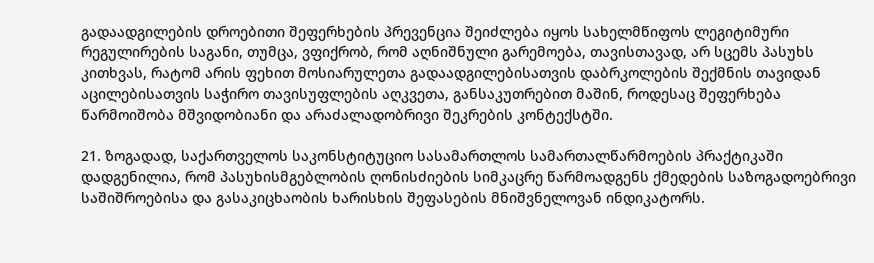გადაადგილების დროებითი შეფერხების პრევენცია შეიძლება იყოს სახელმწიფოს ლეგიტიმური რეგულირების საგანი, თუმცა, ვფიქრობ, რომ აღნიშნული გარემოება, თავისთავად, არ სცემს პასუხს კითხვას, რატომ არის ფეხით მოსიარულეთა გადაადგილებისათვის დაბრკოლების შექმნის თავიდან აცილებისათვის საჭირო თავისუფლების აღკვეთა, განსაკუთრებით მაშინ, როდესაც შეფერხება წარმოიშობა მშვიდობიანი და არაძალადობრივი შეკრების კონტექსტში.

21. ზოგადად, საქართველოს საკონსტიტუციო სასამართლოს სამართალწარმოების პრაქტიკაში დადგენილია, რომ პასუხისმგებლობის ღონისძიების სიმკაცრე წარმოადგენს ქმედების საზოგადოებრივი საშიშროებისა და გასაკიცხაობის ხარისხის შეფასების მნიშვნელოვან ინდიკატორს.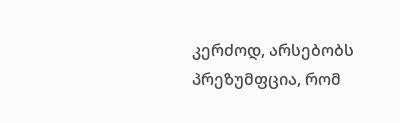კერძოდ, არსებობს პრეზუმფცია, რომ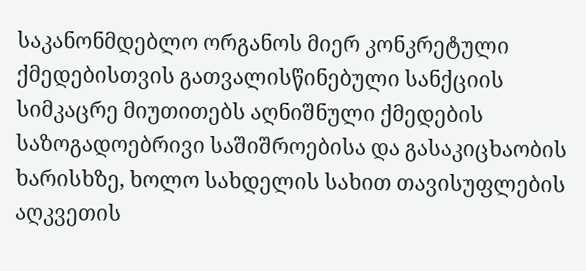საკანონმდებლო ორგანოს მიერ კონკრეტული ქმედებისთვის გათვალისწინებული სანქციის სიმკაცრე მიუთითებს აღნიშნული ქმედების საზოგადოებრივი საშიშროებისა და გასაკიცხაობის ხარისხზე, ხოლო სახდელის სახით თავისუფლების აღკვეთის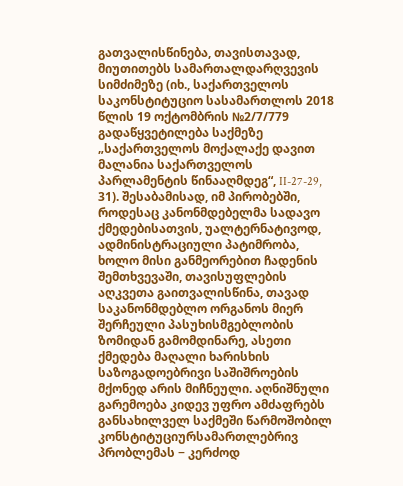გათვალისწინება, თავისთავად, მიუთითებს სამართალდარღვევის სიმძიმეზე (იხ., საქართველოს საკონსტიტუციო სასამართლოს 2018 წლის 19 ოქტომბრის №2/7/779 გადაწყვეტილება საქმეზე „საქართველოს მოქალაქე დავით მალანია საქართველოს პარლამენტის წინააღმდეგ“, II-27-29, 31). შესაბამისად, იმ პირობებში, როდესაც კანონმდებელმა სადავო ქმედებისათვის, უალტერნატივოდ, ადმინისტრაციული პატიმრობა, ხოლო მისი განმეორებით ჩადენის შემთხვევაში, თავისუფლების აღკვეთა გაითვალისწინა, თავად საკანონმდებლო ორგანოს მიერ შერჩეული პასუხისმგებლობის ზომიდან გამომდინარე, ასეთი ქმედება მაღალი ხარისხის საზოგადოებრივი საშიშროების მქონედ არის მიჩნეული. აღნიშნული გარემოება კიდევ უფრო ამძაფრებს განსახილველ საქმეში წარმოშობილ კონსტიტუციურსამართლებრივ პრობლემას − კერძოდ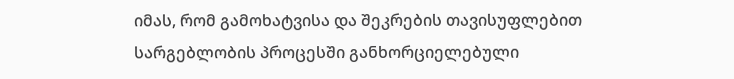იმას, რომ გამოხატვისა და შეკრების თავისუფლებით სარგებლობის პროცესში განხორციელებული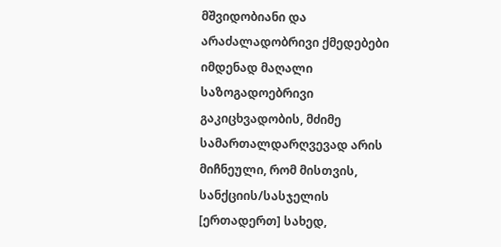მშვიდობიანი და არაძალადობრივი ქმედებები იმდენად მაღალი საზოგადოებრივი გაკიცხვადობის, მძიმე სამართალდარღვევად არის მიჩნეული, რომ მისთვის, სანქციის/სასჯელის [ერთადერთ] სახედ,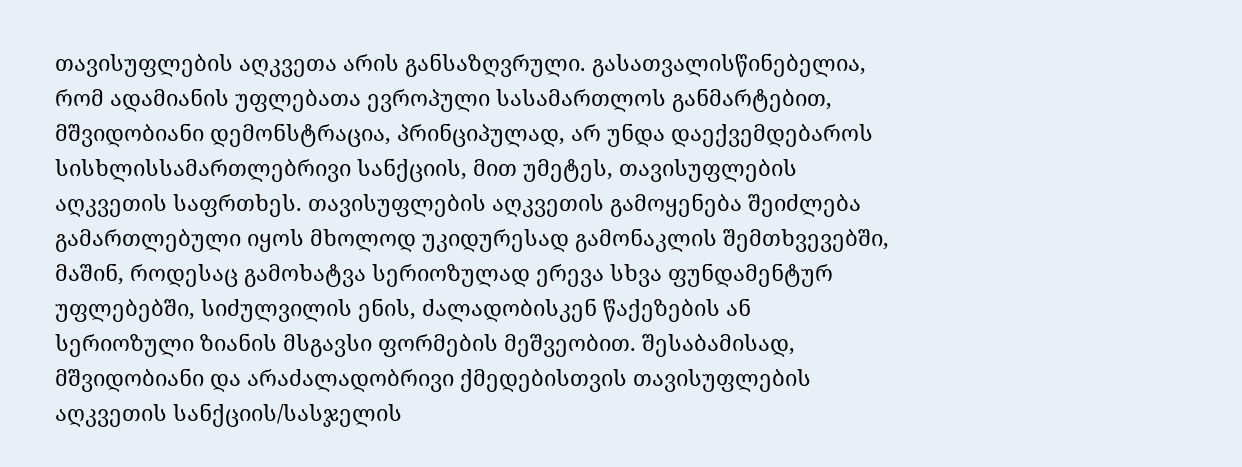თავისუფლების აღკვეთა არის განსაზღვრული. გასათვალისწინებელია, რომ ადამიანის უფლებათა ევროპული სასამართლოს განმარტებით, მშვიდობიანი დემონსტრაცია, პრინციპულად, არ უნდა დაექვემდებაროს სისხლისსამართლებრივი სანქციის, მით უმეტეს, თავისუფლების აღკვეთის საფრთხეს. თავისუფლების აღკვეთის გამოყენება შეიძლება გამართლებული იყოს მხოლოდ უკიდურესად გამონაკლის შემთხვევებში, მაშინ, როდესაც გამოხატვა სერიოზულად ერევა სხვა ფუნდამენტურ უფლებებში, სიძულვილის ენის, ძალადობისკენ წაქეზების ან სერიოზული ზიანის მსგავსი ფორმების მეშვეობით. შესაბამისად, მშვიდობიანი და არაძალადობრივი ქმედებისთვის თავისუფლების აღკვეთის სანქციის/სასჯელის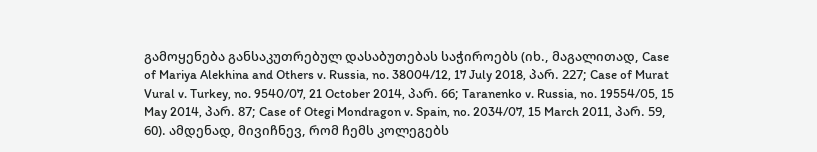გამოყენება განსაკუთრებულ დასაბუთებას საჭიროებს (იხ., მაგალითად, Case of Mariya Alekhina and Others v. Russia, no. 38004/12, 17 July 2018, პარ. 227; Case of Murat Vural v. Turkey, no. 9540/07, 21 October 2014, პარ. 66; Taranenko v. Russia, no. 19554/05, 15 May 2014, პარ. 87; Case of Otegi Mondragon v. Spain, no. 2034/07, 15 March 2011, პარ. 59, 60). ამდენად, მივიჩნევ, რომ ჩემს კოლეგებს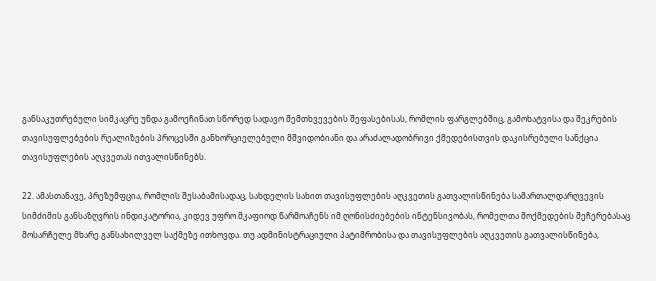განსაკუთრებული სიმკაცრე უნდა გამოეჩინათ სწორედ სადავო შემთხვევების შეფასებისას, რომლის ფარგლებშიც, გამოხატვისა და შეკრების თავისუფლებების რეალიზების პროცესში განხორციელებული მშვიდობიანი და არაძალადობრივი ქმედებისთვის დაკისრებული სანქცია თავისუფლების აღკვეთას ითვალისწინებს.

22. ამასთანავე, პრეზუმფცია, რომლის შესაბამისადაც, სახდელის სახით თავისუფლების აღკვეთის გათვალისწინება სამართალდარღვევის სიმძიმის განსაზღვრის ინდიკატორია, კიდევ უფრო მკაფიოდ წარმოაჩენს იმ ღონისძიებების ინტენსივობას, რომელთა მოქმედების შეჩერებასაც მოსარჩელე მხარე განსახილველ საქმეზე ითხოვდა. თუ ადმინისტრაციული პატიმრობისა და თავისუფლების აღკვეთის გათვალისწინება,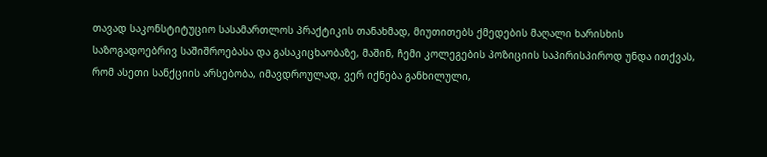თავად საკონსტიტუციო სასამართლოს პრაქტიკის თანახმად, მიუთითებს ქმედების მაღალი ხარისხის საზოგადოებრივ საშიშროებასა და გასაკიცხაობაზე, მაშინ, ჩემი კოლეგების პოზიციის საპირისპიროდ უნდა ითქვას, რომ ასეთი სანქციის არსებობა, იმავდროულად, ვერ იქნება განხილული,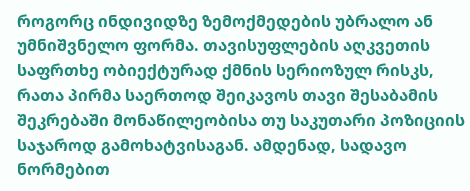როგორც ინდივიდზე ზემოქმედების უბრალო ან უმნიშვნელო ფორმა. თავისუფლების აღკვეთის საფრთხე ობიექტურად ქმნის სერიოზულ რისკს, რათა პირმა საერთოდ შეიკავოს თავი შესაბამის შეკრებაში მონაწილეობისა თუ საკუთარი პოზიციის საჯაროდ გამოხატვისაგან. ამდენად, სადავო ნორმებით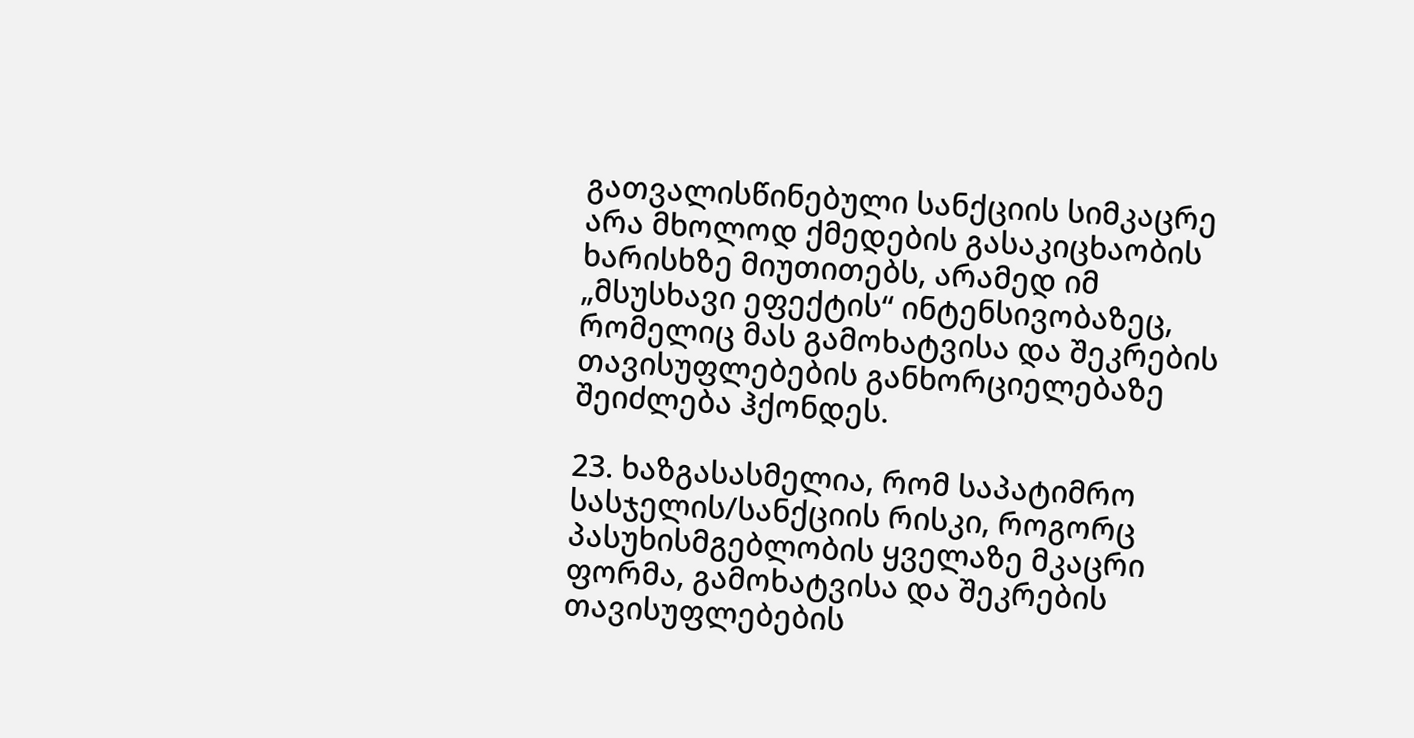გათვალისწინებული სანქციის სიმკაცრე არა მხოლოდ ქმედების გასაკიცხაობის ხარისხზე მიუთითებს, არამედ იმ „მსუსხავი ეფექტის“ ინტენსივობაზეც, რომელიც მას გამოხატვისა და შეკრების თავისუფლებების განხორციელებაზე შეიძლება ჰქონდეს.

23. ხაზგასასმელია, რომ საპატიმრო სასჯელის/სანქციის რისკი, როგორც პასუხისმგებლობის ყველაზე მკაცრი ფორმა, გამოხატვისა და შეკრების თავისუფლებების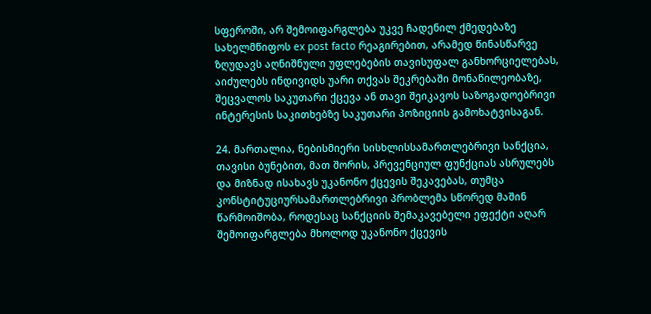სფეროში, არ შემოიფარგლება უკვე ჩადენილ ქმედებაზე სახელმწიფოს ex post facto რეაგირებით, არამედ წინასწარვე ზღუდავს აღნიშნული უფლებების თავისუფალ განხორციელებას, აიძულებს ინდივიდს უარი თქვას შეკრებაში მონაწილეობაზე, შეცვალოს საკუთარი ქცევა ან თავი შეიკავოს საზოგადოებრივი ინტერესის საკითხებზე საკუთარი პოზიციის გამოხატვისაგან.

24. მართალია, ნებისმიერი სისხლისსამართლებრივი სანქცია, თავისი ბუნებით, მათ შორის, პრევენციულ ფუნქციას ასრულებს და მიზნად ისახავს უკანონო ქცევის შეკავებას, თუმცა კონსტიტუციურსამართლებრივი პრობლემა სწორედ მაშინ წარმოიშობა, როდესაც სანქციის შემაკავებელი ეფექტი აღარ შემოიფარგლება მხოლოდ უკანონო ქცევის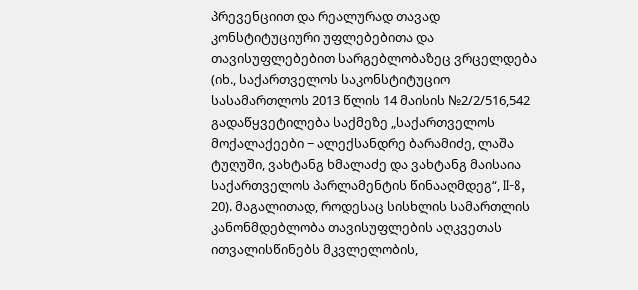პრევენციით და რეალურად თავად კონსტიტუციური უფლებებითა და თავისუფლებებით სარგებლობაზეც ვრცელდება (იხ., საქართველოს საკონსტიტუციო სასამართლოს 2013 წლის 14 მაისის №2/2/516,542 გადაწყვეტილება საქმეზე „საქართველოს მოქალაქეები − ალექსანდრე ბარამიძე, ლაშა ტუღუში, ვახტანგ ხმალაძე და ვახტანგ მაისაია საქართველოს პარლამენტის წინააღმდეგ“, II-8, 20). მაგალითად, როდესაც სისხლის სამართლის კანონმდებლობა თავისუფლების აღკვეთას ითვალისწინებს მკვლელობის,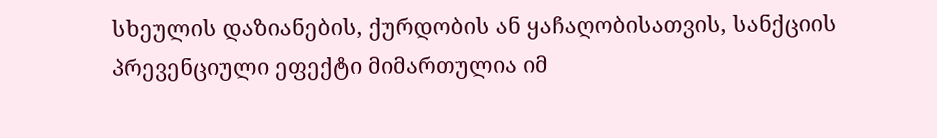სხეულის დაზიანების, ქურდობის ან ყაჩაღობისათვის, სანქციის პრევენციული ეფექტი მიმართულია იმ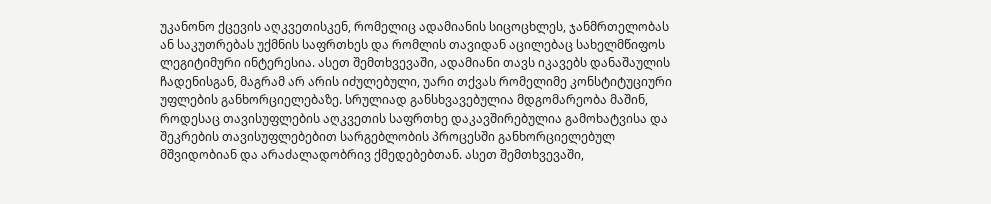უკანონო ქცევის აღკვეთისკენ, რომელიც ადამიანის სიცოცხლეს, ჯანმრთელობას ან საკუთრებას უქმნის საფრთხეს და რომლის თავიდან აცილებაც სახელმწიფოს ლეგიტიმური ინტერესია. ასეთ შემთხვევაში, ადამიანი თავს იკავებს დანაშაულის ჩადენისგან, მაგრამ არ არის იძულებული, უარი თქვას რომელიმე კონსტიტუციური უფლების განხორციელებაზე. სრულიად განსხვავებულია მდგომარეობა მაშინ, როდესაც თავისუფლების აღკვეთის საფრთხე დაკავშირებულია გამოხატვისა და შეკრების თავისუფლებებით სარგებლობის პროცესში განხორციელებულ მშვიდობიან და არაძალადობრივ ქმედებებთან. ასეთ შემთხვევაში,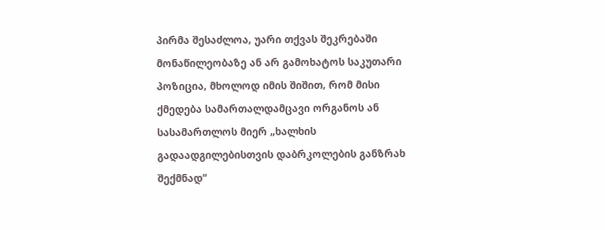პირმა შესაძლოა, უარი თქვას შეკრებაში მონაწილეობაზე ან არ გამოხატოს საკუთარი პოზიცია, მხოლოდ იმის შიშით, რომ მისი ქმედება სამართალდამცავი ორგანოს ან სასამართლოს მიერ „ხალხის გადაადგილებისთვის დაბრკოლების განზრახ შექმნად“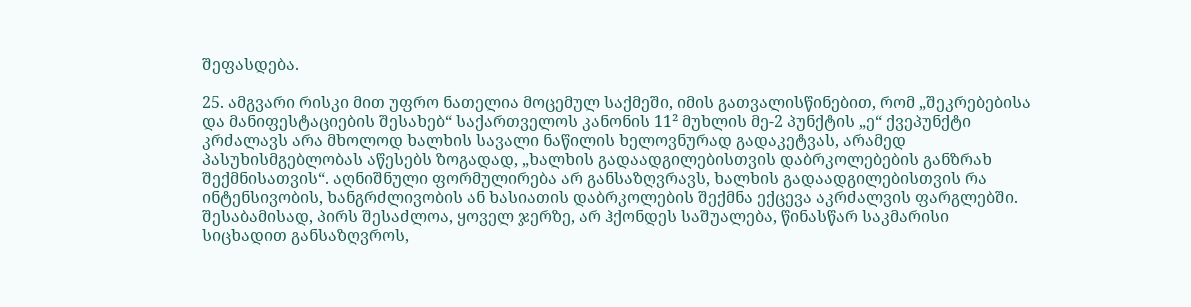შეფასდება.

25. ამგვარი რისკი მით უფრო ნათელია მოცემულ საქმეში, იმის გათვალისწინებით, რომ „შეკრებებისა და მანიფესტაციების შესახებ“ საქართველოს კანონის 11² მუხლის მე-2 პუნქტის „ე“ ქვეპუნქტი კრძალავს არა მხოლოდ ხალხის სავალი ნაწილის ხელოვნურად გადაკეტვას, არამედ პასუხისმგებლობას აწესებს ზოგადად, „ხალხის გადაადგილებისთვის დაბრკოლებების განზრახ შექმნისათვის“. აღნიშნული ფორმულირება არ განსაზღვრავს, ხალხის გადაადგილებისთვის რა ინტენსივობის, ხანგრძლივობის ან ხასიათის დაბრკოლების შექმნა ექცევა აკრძალვის ფარგლებში. შესაბამისად, პირს შესაძლოა, ყოველ ჯერზე, არ ჰქონდეს საშუალება, წინასწარ საკმარისი სიცხადით განსაზღვროს,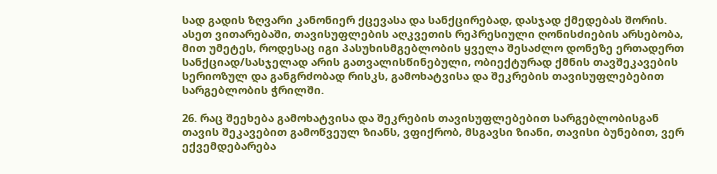სად გადის ზღვარი კანონიერ ქცევასა და სანქცირებად, დასჯად ქმედებას შორის. ასეთ ვითარებაში, თავისუფლების აღკვეთის რეპრესიული ღონისძიების არსებობა, მით უმეტეს, როდესაც იგი პასუხისმგებლობის ყველა შესაძლო დონეზე ერთადერთ სანქციად/სასჯელად არის გათვალისწინებული, ობიექტურად ქმნის თავშეკავების სერიოზულ და განგრძობად რისკს, გამოხატვისა და შეკრების თავისუფლებებით სარგებლობის ჭრილში.

26. რაც შეეხება გამოხატვისა და შეკრების თავისუფლებებით სარგებლობისგან თავის შეკავებით გამოწვეულ ზიანს, ვფიქრობ, მსგავსი ზიანი, თავისი ბუნებით, ვერ ექვემდებარება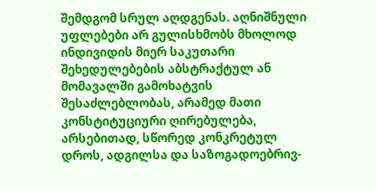შემდგომ სრულ აღდგენას. აღნიშნული უფლებები არ გულისხმობს მხოლოდ ინდივიდის მიერ საკუთარი შეხედულებების აბსტრაქტულ ან მომავალში გამოხატვის შესაძლებლობას, არამედ მათი კონსტიტუციური ღირებულება, არსებითად, სწორედ კონკრეტულ დროს, ადგილსა და საზოგადოებრივ-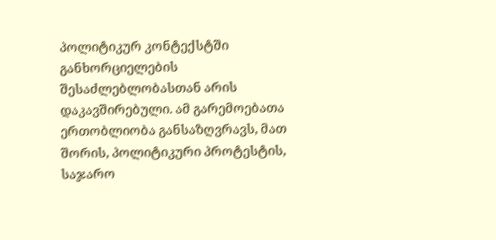პოლიტიკურ კონტექსტში განხორციელების შესაძლებლობასთან არის დაკავშირებული. ამ გარემოებათა ერთობლიობა განსაზღვრავს, მათ შორის, პოლიტიკური პროტესტის, საჯარო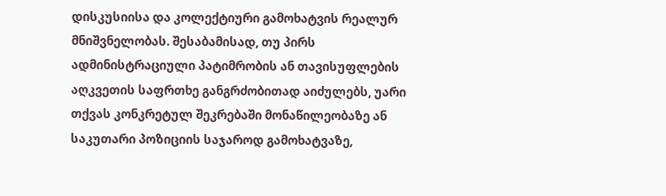დისკუსიისა და კოლექტიური გამოხატვის რეალურ მნიშვნელობას. შესაბამისად, თუ პირს ადმინისტრაციული პატიმრობის ან თავისუფლების აღკვეთის საფრთხე განგრძობითად აიძულებს, უარი თქვას კონკრეტულ შეკრებაში მონაწილეობაზე ან საკუთარი პოზიციის საჯაროდ გამოხატვაზე,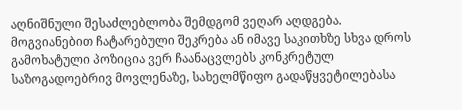აღნიშნული შესაძლებლობა შემდგომ ვეღარ აღდგება. მოგვიანებით ჩატარებული შეკრება ან იმავე საკითხზე სხვა დროს გამოხატული პოზიცია ვერ ჩაანაცვლებს კონკრეტულ საზოგადოებრივ მოვლენაზე, სახელმწიფო გადაწყვეტილებასა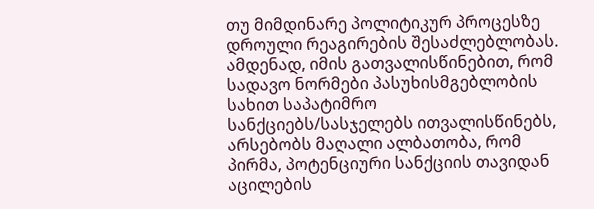თუ მიმდინარე პოლიტიკურ პროცესზე დროული რეაგირების შესაძლებლობას. ამდენად, იმის გათვალისწინებით, რომ სადავო ნორმები პასუხისმგებლობის სახით საპატიმრო სანქციებს/სასჯელებს ითვალისწინებს, არსებობს მაღალი ალბათობა, რომ პირმა, პოტენციური სანქციის თავიდან აცილების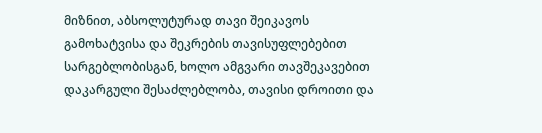მიზნით, აბსოლუტურად თავი შეიკავოს გამოხატვისა და შეკრების თავისუფლებებით სარგებლობისგან, ხოლო ამგვარი თავშეკავებით დაკარგული შესაძლებლობა, თავისი დროითი და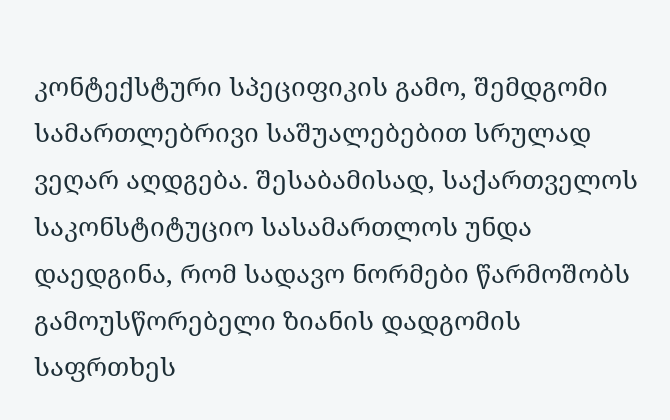კონტექსტური სპეციფიკის გამო, შემდგომი სამართლებრივი საშუალებებით სრულად ვეღარ აღდგება. შესაბამისად, საქართველოს საკონსტიტუციო სასამართლოს უნდა დაედგინა, რომ სადავო ნორმები წარმოშობს გამოუსწორებელი ზიანის დადგომის საფრთხეს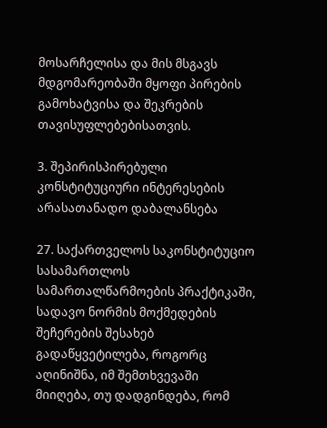მოსარჩელისა და მის მსგავს მდგომარეობაში მყოფი პირების გამოხატვისა და შეკრების თავისუფლებებისათვის.

3. შეპირისპირებული კონსტიტუციური ინტერესების არასათანადო დაბალანსება

27. საქართველოს საკონსტიტუციო სასამართლოს სამართალწარმოების პრაქტიკაში, სადავო ნორმის მოქმედების შეჩერების შესახებ გადაწყვეტილება, როგორც აღინიშნა, იმ შემთხვევაში მიიღება, თუ დადგინდება, რომ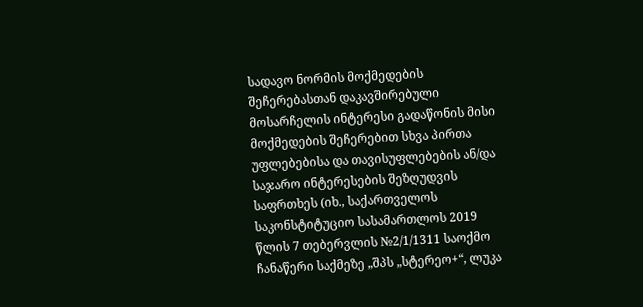სადავო ნორმის მოქმედების შეჩერებასთან დაკავშირებული მოსარჩელის ინტერესი გადაწონის მისი მოქმედების შეჩერებით სხვა პირთა უფლებებისა და თავისუფლებების ან/და საჯარო ინტერესების შეზღუდვის საფრთხეს (იხ., საქართველოს საკონსტიტუციო სასამართლოს 2019 წლის 7 თებერვლის №2/1/1311 საოქმო ჩანაწერი საქმეზე „შპს „სტერეო+“, ლუკა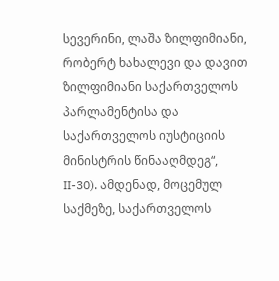სევერინი, ლაშა ზილფიმიანი, რობერტ ხახალევი და დავით ზილფიმიანი საქართველოს პარლამენტისა და საქართველოს იუსტიციის მინისტრის წინააღმდეგ“, II-30). ამდენად, მოცემულ საქმეზე, საქართველოს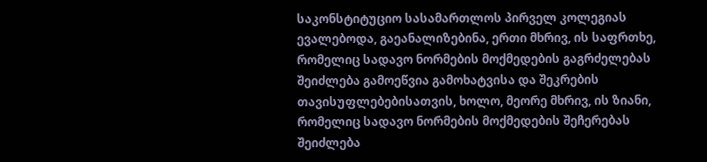საკონსტიტუციო სასამართლოს პირველ კოლეგიას ევალებოდა, გაეანალიზებინა, ერთი მხრივ, ის საფრთხე, რომელიც სადავო ნორმების მოქმედების გაგრძელებას შეიძლება გამოეწვია გამოხატვისა და შეკრების თავისუფლებებისათვის, ხოლო, მეორე მხრივ, ის ზიანი, რომელიც სადავო ნორმების მოქმედების შეჩერებას შეიძლება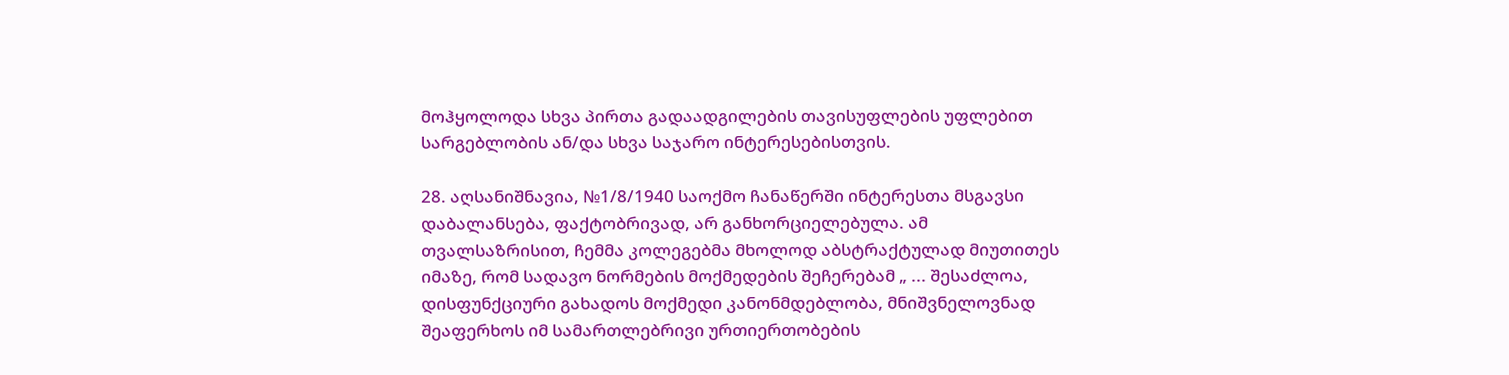მოჰყოლოდა სხვა პირთა გადაადგილების თავისუფლების უფლებით სარგებლობის ან/და სხვა საჯარო ინტერესებისთვის.

28. აღსანიშნავია, №1/8/1940 საოქმო ჩანაწერში ინტერესთა მსგავსი დაბალანსება, ფაქტობრივად, არ განხორციელებულა. ამ თვალსაზრისით, ჩემმა კოლეგებმა მხოლოდ აბსტრაქტულად მიუთითეს იმაზე, რომ სადავო ნორმების მოქმედების შეჩერებამ „ ... შესაძლოა, დისფუნქციური გახადოს მოქმედი კანონმდებლობა, მნიშვნელოვნად შეაფერხოს იმ სამართლებრივი ურთიერთობების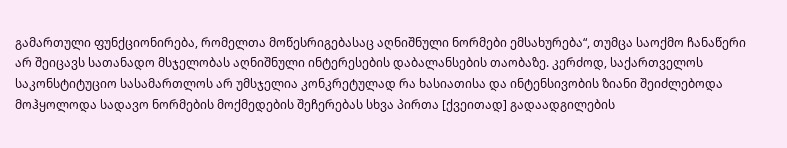გამართული ფუნქციონირება, რომელთა მოწესრიგებასაც აღნიშნული ნორმები ემსახურება“, თუმცა საოქმო ჩანაწერი არ შეიცავს სათანადო მსჯელობას აღნიშნული ინტერესების დაბალანსების თაობაზე. კერძოდ, საქართველოს საკონსტიტუციო სასამართლოს არ უმსჯელია კონკრეტულად რა ხასიათისა და ინტენსივობის ზიანი შეიძლებოდა მოჰყოლოდა სადავო ნორმების მოქმედების შეჩერებას სხვა პირთა [ქვეითად] გადაადგილების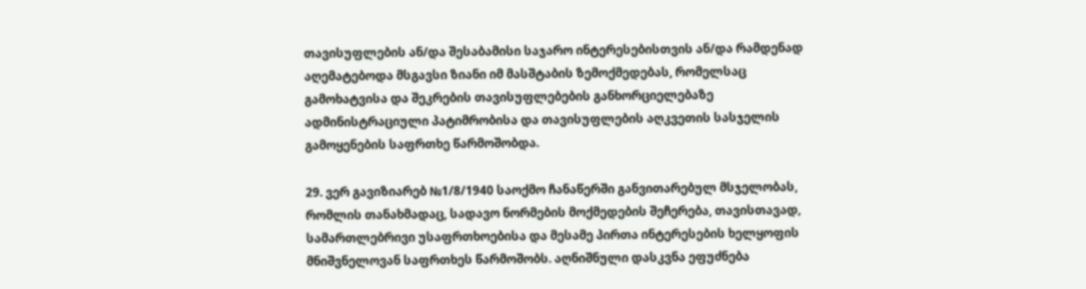თავისუფლების ან/და შესაბამისი საჯარო ინტერესებისთვის ან/და რამდენად აღემატებოდა მსგავსი ზიანი იმ მასშტაბის ზემოქმედებას, რომელსაც გამოხატვისა და შეკრების თავისუფლებების განხორციელებაზე ადმინისტრაციული პატიმრობისა და თავისუფლების აღკვეთის სასჯელის გამოყენების საფრთხე წარმოშობდა.

29. ვერ გავიზიარებ №1/8/1940 საოქმო ჩანაწერში განვითარებულ მსჯელობას, რომლის თანახმადაც, სადავო ნორმების მოქმედების შეჩერება, თავისთავად, სამართლებრივი უსაფრთხოებისა და მესამე პირთა ინტერესების ხელყოფის მნიშვნელოვან საფრთხეს წარმოშობს. აღნიშნული დასკვნა ეფუძნება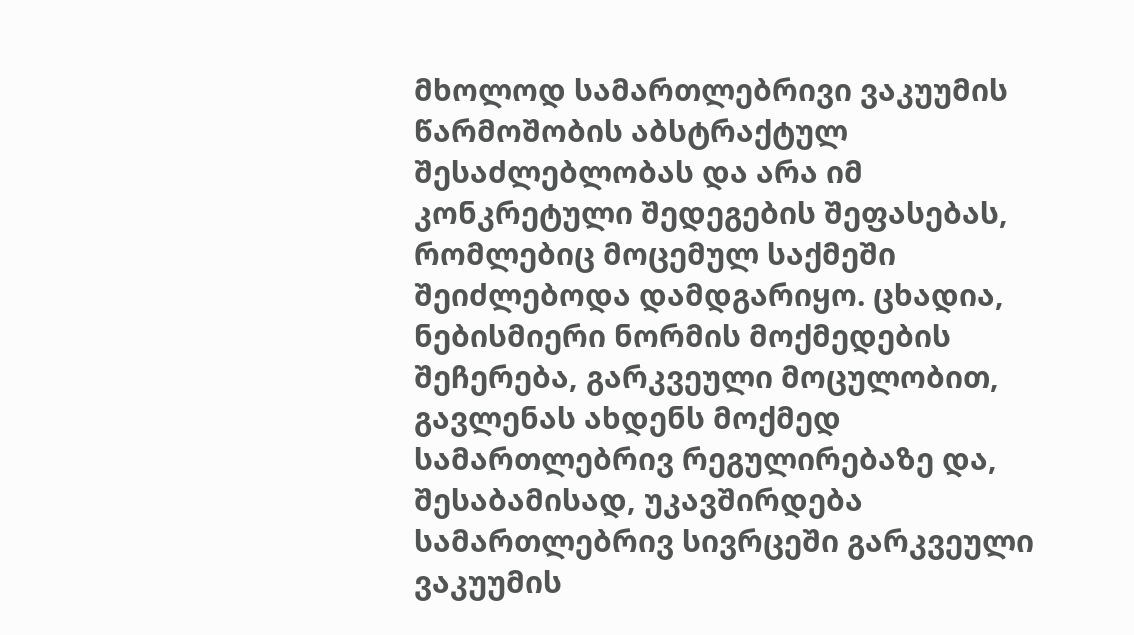მხოლოდ სამართლებრივი ვაკუუმის წარმოშობის აბსტრაქტულ შესაძლებლობას და არა იმ კონკრეტული შედეგების შეფასებას, რომლებიც მოცემულ საქმეში შეიძლებოდა დამდგარიყო. ცხადია, ნებისმიერი ნორმის მოქმედების შეჩერება, გარკვეული მოცულობით, გავლენას ახდენს მოქმედ სამართლებრივ რეგულირებაზე და, შესაბამისად, უკავშირდება სამართლებრივ სივრცეში გარკვეული ვაკუუმის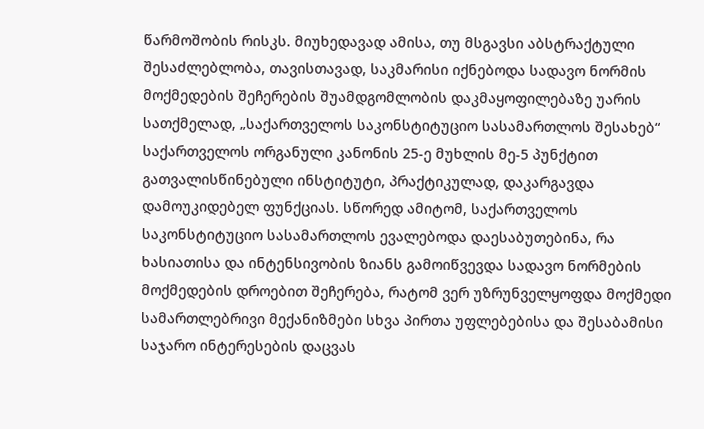წარმოშობის რისკს. მიუხედავად ამისა, თუ მსგავსი აბსტრაქტული შესაძლებლობა, თავისთავად, საკმარისი იქნებოდა სადავო ნორმის მოქმედების შეჩერების შუამდგომლობის დაკმაყოფილებაზე უარის სათქმელად, „საქართველოს საკონსტიტუციო სასამართლოს შესახებ“ საქართველოს ორგანული კანონის 25-ე მუხლის მე-5 პუნქტით გათვალისწინებული ინსტიტუტი, პრაქტიკულად, დაკარგავდა დამოუკიდებელ ფუნქციას. სწორედ ამიტომ, საქართველოს საკონსტიტუციო სასამართლოს ევალებოდა დაესაბუთებინა, რა ხასიათისა და ინტენსივობის ზიანს გამოიწვევდა სადავო ნორმების მოქმედების დროებით შეჩერება, რატომ ვერ უზრუნველყოფდა მოქმედი სამართლებრივი მექანიზმები სხვა პირთა უფლებებისა და შესაბამისი საჯარო ინტერესების დაცვას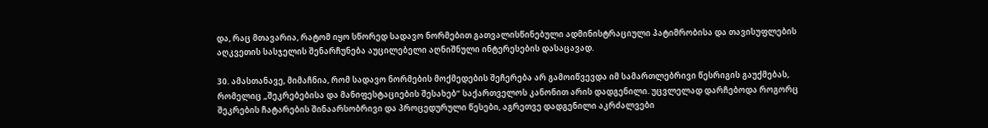და, რაც მთავარია, რატომ იყო სწორედ სადავო ნორმებით გათვალისწინებული ადმინისტრაციული პატიმრობისა და თავისუფლების აღკვეთის სასჯელის შენარჩუნება აუცილებელი აღნიშნული ინტერესების დასაცავად.

30. ამასთანავე, მიმაჩნია, რომ სადავო ნორმების მოქმედების შეჩერება არ გამოიწვევდა იმ სამართლებრივი წესრიგის გაუქმებას, რომელიც „შეკრებებისა და მანიფესტაციების შესახებ“ საქართველოს კანონით არის დადგენილი. უცვლელად დარჩებოდა როგორც შეკრების ჩატარების შინაარსობრივი და პროცედურული წესები, აგრეთვე დადგენილი აკრძალვები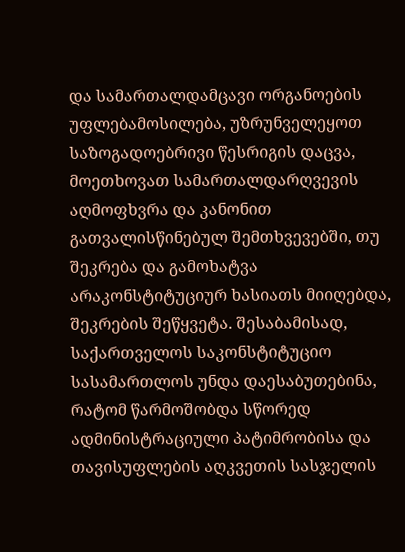და სამართალდამცავი ორგანოების უფლებამოსილება, უზრუნველეყოთ საზოგადოებრივი წესრიგის დაცვა, მოეთხოვათ სამართალდარღვევის აღმოფხვრა და კანონით გათვალისწინებულ შემთხვევებში, თუ შეკრება და გამოხატვა არაკონსტიტუციურ ხასიათს მიიღებდა, შეკრების შეწყვეტა. შესაბამისად, საქართველოს საკონსტიტუციო სასამართლოს უნდა დაესაბუთებინა, რატომ წარმოშობდა სწორედ ადმინისტრაციული პატიმრობისა და თავისუფლების აღკვეთის სასჯელის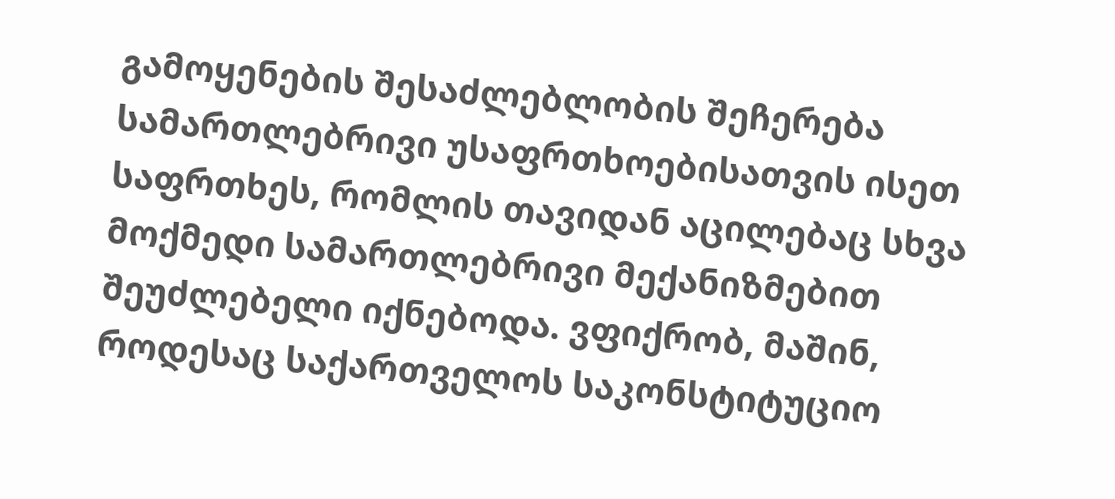გამოყენების შესაძლებლობის შეჩერება სამართლებრივი უსაფრთხოებისათვის ისეთ საფრთხეს, რომლის თავიდან აცილებაც სხვა მოქმედი სამართლებრივი მექანიზმებით შეუძლებელი იქნებოდა. ვფიქრობ, მაშინ, როდესაც საქართველოს საკონსტიტუციო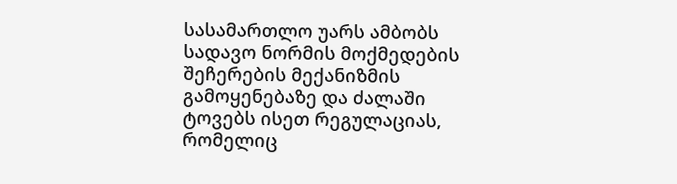სასამართლო უარს ამბობს სადავო ნორმის მოქმედების შეჩერების მექანიზმის გამოყენებაზე და ძალაში ტოვებს ისეთ რეგულაციას, რომელიც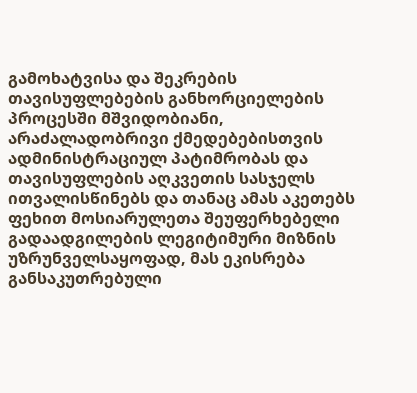გამოხატვისა და შეკრების თავისუფლებების განხორციელების პროცესში მშვიდობიანი, არაძალადობრივი ქმედებებისთვის ადმინისტრაციულ პატიმრობას და თავისუფლების აღკვეთის სასჯელს ითვალისწინებს და თანაც ამას აკეთებს ფეხით მოსიარულეთა შეუფერხებელი გადაადგილების ლეგიტიმური მიზნის უზრუნველსაყოფად, მას ეკისრება განსაკუთრებული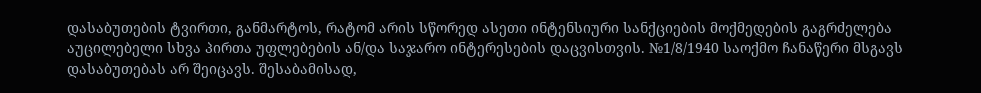დასაბუთების ტვირთი, განმარტოს, რატომ არის სწორედ ასეთი ინტენსიური სანქციების მოქმედების გაგრძელება აუცილებელი სხვა პირთა უფლებების ან/და საჯარო ინტერესების დაცვისთვის. №1/8/1940 საოქმო ჩანაწერი მსგავს დასაბუთებას არ შეიცავს. შესაბამისად,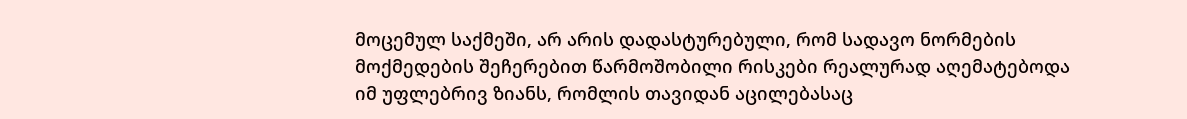მოცემულ საქმეში, არ არის დადასტურებული, რომ სადავო ნორმების მოქმედების შეჩერებით წარმოშობილი რისკები რეალურად აღემატებოდა იმ უფლებრივ ზიანს, რომლის თავიდან აცილებასაც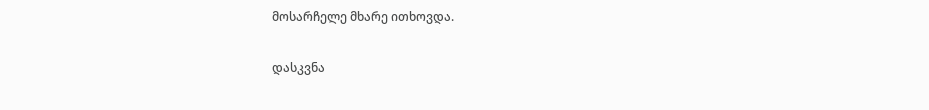მოსარჩელე მხარე ითხოვდა.

დასკვნა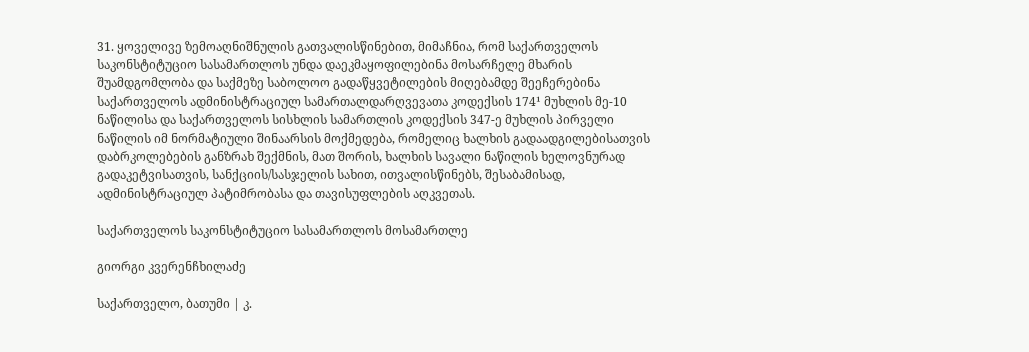31. ყოველივე ზემოაღნიშნულის გათვალისწინებით, მიმაჩნია, რომ საქართველოს საკონსტიტუციო სასამართლოს უნდა დაეკმაყოფილებინა მოსარჩელე მხარის შუამდგომლობა და საქმეზე საბოლოო გადაწყვეტილების მიღებამდე შეეჩერებინა საქართველოს ადმინისტრაციულ სამართალდარღვევათა კოდექსის 174¹ მუხლის მე-10 ნაწილისა და საქართველოს სისხლის სამართლის კოდექსის 347-ე მუხლის პირველი ნაწილის იმ ნორმატიული შინაარსის მოქმედება, რომელიც ხალხის გადაადგილებისათვის დაბრკოლებების განზრახ შექმნის, მათ შორის, ხალხის სავალი ნაწილის ხელოვნურად გადაკეტვისათვის, სანქციის/სასჯელის სახით, ითვალისწინებს, შესაბამისად, ადმინისტრაციულ პატიმრობასა და თავისუფლების აღკვეთას.

საქართველოს საკონსტიტუციო სასამართლოს მოსამართლე

გიორგი კვერენჩხილაძე

საქართველო, ბათუმი | კ.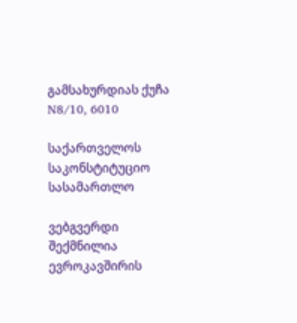გამსახურდიას ქუჩა N8/10, 6010

საქართველოს საკონსტიტუციო სასამართლო

ვებგვერდი შექმნილია ევროკავშირის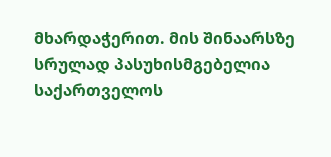მხარდაჭერით. მის შინაარსზე სრულად პასუხისმგებელია საქართველოს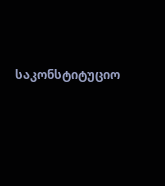საკონსტიტუციო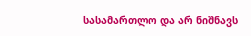სასამართლო და არ ნიშნავს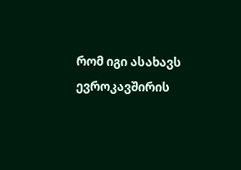რომ იგი ასახავს ევროკავშირის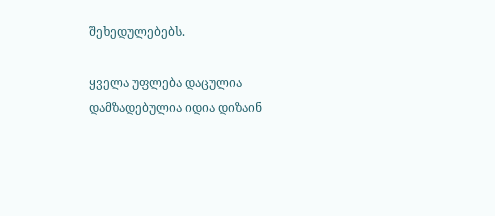შეხედულებებს.

ყველა უფლება დაცულია დამზადებულია იდია დიზაინ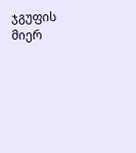ჯგუფის მიერ